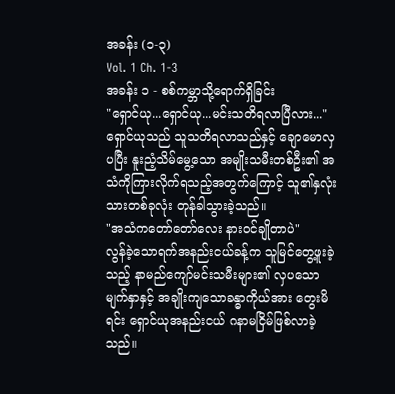အခန်း (၁-၃)
Vol. 1 Ch. 1-3
အခန်း ၁ - စစ်ကမ္ဘာသို့ရောက်ရှိခြင်း
"ရှောင်ယု...ရှောင်ယု...မင်းသတိရလာပြီလား..."
ရှောင်ယုသည် သူသတိရလာသည်နှင့် ချောမောလှပပြီး နူးညံ့သိမ်မွေ့သော အမျိုးသမီးတစ်ဦး၏ အသံကိုကြားလိုက်ရသည့်အတွက်ကြောင့် သူ၏နှလုံးသားတစ်ခုလုံး တုန်ခါသွားခဲ့သည်။
"အသံကတော်တော်လေး နားဝင်ချိုတာပဲ"
လွန်ခဲ့သောရက်အနည်းငယ်ခန့်က သူမြင်တွေ့ဖူးခဲ့သည့် နာမည်ကျော်မင်းသမီးများ၏ လှပသောမျက်နှာနှင့် အချိုးကျသောခန္ဓာကိုယ်အား တွေးမိရင်း ရှောင်ယုအနည်းငယ် ဂနာမငြိမ်ဖြစ်လာခဲ့သည်။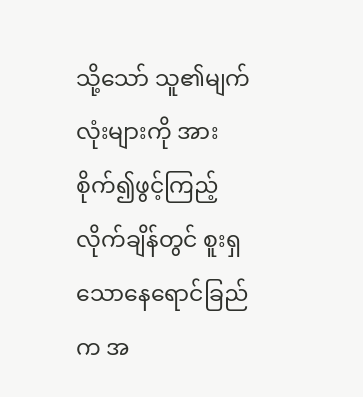သို့သော် သူ၏မျက်လုံးများကို အားစိုက်၍ဖွင့်ကြည့်လိုက်ချိန်တွင် စူးရှသောနေရောင်ခြည်က အ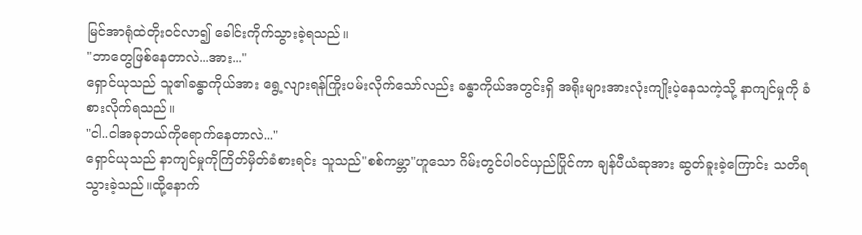မြင်အာရုံထဲတိုးဝင်လာ၍ ခေါင်းကိုက်သွားခဲ့ရသည်။
"ဘာတွေဖြစ်နေတာလဲ...အား..."
ရှောင်ယုသည် သူ၏ခန္ဓာကိုယ်အား ရွေ့လျားရန်ကြိုးပမ်းလိုက်သော်လည်း ခန္ဓာကိုယ်အတွင်းရှိ အရိုးများအားလုံးကျိုးပဲ့နေသကဲ့သို့ နာကျင်မှုကို ခံစားလိုက်ရသည်။
"ငါ..ငါအခုဘယ်ကိုရောက်နေတာလဲ..."
ရှောင်ယုသည် နာကျင်မှုကိုကြိတ်မှိတ်ခံစားရင်း သူသည်"စစ်ကမ္ဘာ"ဟူသော ဂိမ်းတွင်ပါဝင်ယှည်ပြိုင်ကာ ချန်ပီယံဆုအား ဆွတ်ခူးခဲ့ကြောင်း သတိရသွားခဲ့သည်။ထို့နောက်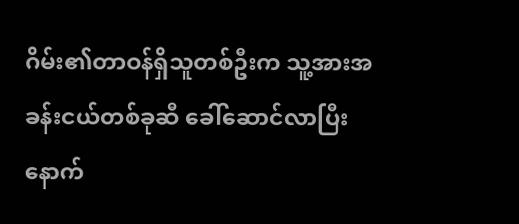ဂိမ်း၏တာဝန်ရှိသူတစ်ဦးက သူ့အားအခန်းငယ်တစ်ခုဆီ ခေါ်ဆောင်လာပြီးနောက်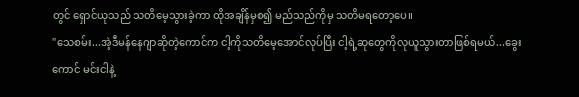တွင် ရှောင်ယုသည် သတိမေ့သွားခဲ့ကာ ထိုအချိန်မှစ၍ မည်သည်ကိုမှ သတိမရတော့ပေ။
"သေစမ်း...အဲ့ဒီမန်နေဂျာဆိုတဲ့ကောင်က ငါ့ကိုသတိမေ့အောင်လုပ်ပြီး ငါ့ရဲ့ဆုတွေကိုလုယူသွားတာဖြစ်ရမယ်...ခွေးကောင် မင်းငါနဲ့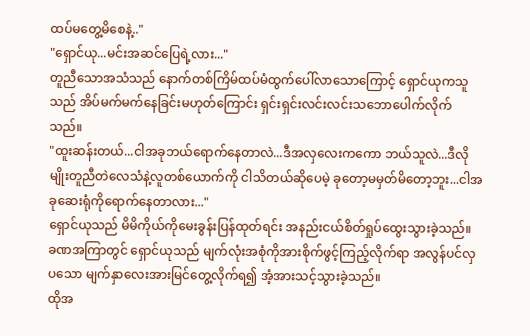ထပ်မတွေ့မိစေနဲ့.."
"ရှောင်ယု...မင်းအဆင်ပြေရဲ့လား..."
တူညီသောအသံသည် နောက်တစ်ကြိမ်ထပ်မံထွက်ပေါ်လာသောကြောင့် ရှောင်ယုကသူသည် အိပ်မက်မက်နေခြင်းမဟုတ်ကြောင်း ရှင်းရှင်းလင်းလင်းသဘောပေါက်လိုက်သည်။
"ထူးဆန်းတယ်...ငါအခုဘယ်ရောက်နေတာလဲ...ဒီအလှလေးကကော ဘယ်သူလဲ...ဒီလိုမျိုးတူညီတဲလေသံနဲ့လူတစ်ယောက်ကို ငါသိတယ်ဆိုပေမဲ့ ခုတော့မမှတ်မိတော့ဘူး...ငါအခုဆေးရုံကိုရောက်နေတာလား..."
ရှောင်ယုသည် မိမိကိုယ်ကိုမေးခွန်းပြန်ထုတ်ရင်း အနည်းငယ်စိတ်ရှုပ်ထွေးသွားခဲ့သည်။
ခဏအကြာတွင် ရှောင်ယုသည် မျက်လုံးအစုံကိုအားစိုက်ဖွင့်ကြည့်လိုက်ရာ အလွန်ပင်လှပသော မျက်နှာလေးအားမြင်တွေ့လိုက်ရ၍ အံ့အားသင့်သွားခဲ့သည်။
ထိုအ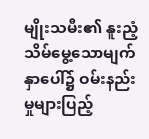မျိုးသမီး၏ နူးညံ့သိမ်မွေ့သောမျက်နှာပေါ်၌ ဝမ်းနည်းမှုများပြည့်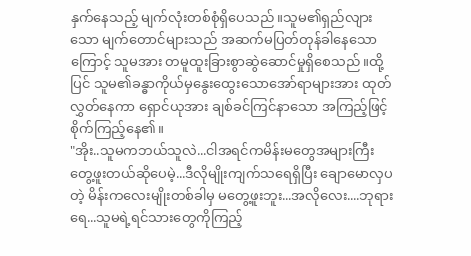နှက်နေသည့် မျက်လုံးတစ်စုံရှိပေသည်။သူမ၏ရှည်လျားသော မျက်တောင်များသည် အဆက်မပြတ်တုန်ခါနေသောကြောင့် သူမအား တမူထူးခြားစွာဆွဲဆောင်မှုရှိစေသည်။ထို့ပြင် သူမ၏ခန္ဓာကိုယ်မှနွေးထွေးသောအော်ရာများအား ထုတ်လွှတ်နေကာ ရှောင်ယုအား ချစ်ခင်ကြင်နာသော အကြည့်ဖြင့်စိုက်ကြည့်နေ၏။
"အိုး..သူမကဘယ်သူလဲ...ငါအရင်ကမိန်းမတွေအများကြီးတွေ့ဖူးတယ်ဆိုပေမဲ့...ဒီလိုမျိုးကျက်သရေရှိပြီး ချောမောလှပတဲ့ မိန်းကလေးမျိုးတစ်ခါမှ မတွေ့ဖူးဘူး...အလိုလေး....ဘုရားရေ...သူမရဲ့ရင်သားတွေကိုကြည့်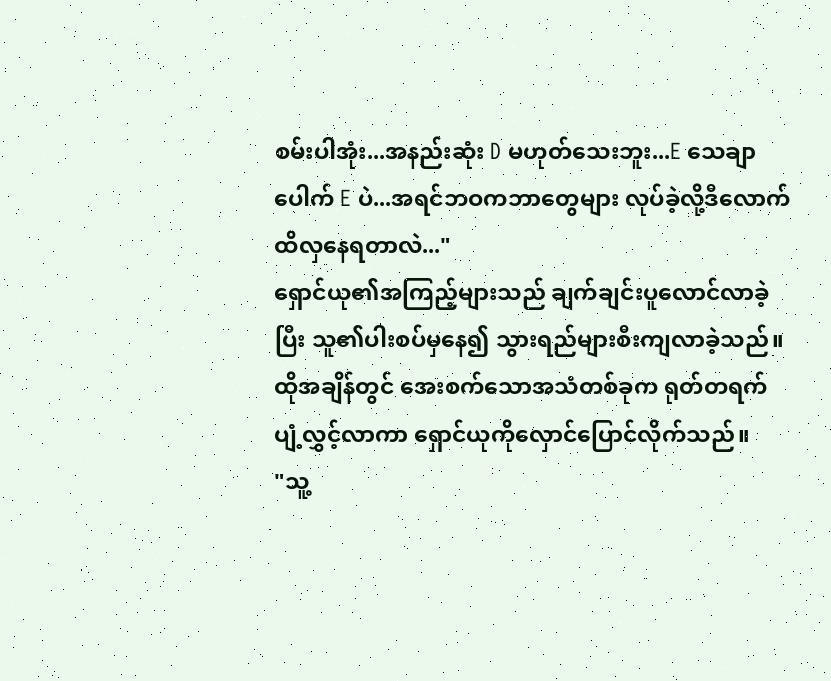စမ်းပါအုံး...အနည်းဆုံး D မဟုတ်သေးဘူး...E သေချာပေါက် E ပဲ...အရင်ဘဝကဘာတွေများ လုပ်ခဲ့လို့ဒီလောက်ထိလှနေရတာလဲ..."
ရှောင်ယု၏အကြည့်များသည် ချက်ချင်းပူလောင်လာခဲ့ပြီး သူ၏ပါးစပ်မှနေ၍ သွားရည်များစီးကျလာခဲ့သည်။ထိုအချိန်တွင် အေးစက်သောအသံတစ်ခုက ရုတ်တရက်ပျံ့လွှင့်လာကာ ရှောင်ယုကိုလှောင်ပြောင်လိုက်သည်။
"သူ့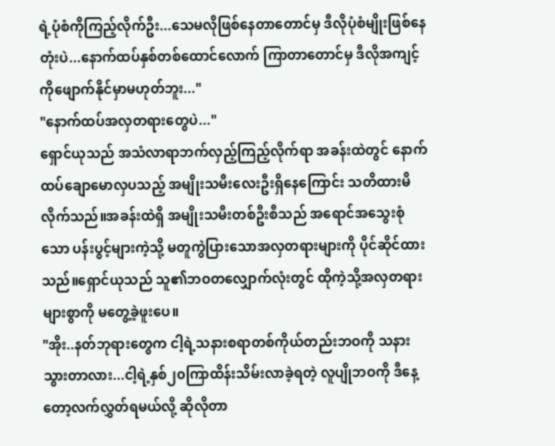ရဲ့ပုံစံကိုကြည့်လိုက်ဦး...သေမလိုဖြစ်နေတာတောင်မှ ဒီလိုပုံစံမျိုးဖြစ်နေတုံးပဲ...နောက်ထပ်နှစ်တစ်ထောင်လောက် ကြာတာတောင်မှ ဒီလိုအကျင့်ကိုဖျောက်နိုင်မှာမဟုတ်ဘူး..."
"နောက်ထပ်အလှတရားတွေပဲ..."
ရှောင်ယုသည် အသံလာရာဘက်လှည့်ကြည့်လိုက်ရာ အခန်းထဲတွင် နောက်ထပ်ချောမောလှပသည့် အမျိုးသမီးလေးဦးရှိနေကြောင်း သတိထားမိလိုက်သည်။အခန်းထဲရှိ အမျိုးသမီးတစ်ဦးစီသည် အရောင်အသွေးစုံသော ပန်းပွင့်များကဲ့သို့ မတူကွဲပြားသောအလှတရားများကို ပိုင်ဆိုင်ထားသည်။ရှောင်ယုသည် သူ၏ဘဝတလျှောက်လုံးတွင် ထိုကဲ့သို့အလှတရားများစွာကို မတွေ့ခဲ့ဖူးပေ။
"အိုး..နတ်ဘုရားတွေက ငါ့ရဲ့သနားစရာတစ်ကိုယ်တည်းဘဝကို သနားသွားတာလား...ငါ့ရဲ့နှစ်၂၀ကြာထိန်းသိမ်းလာခဲ့ရတဲ့ လူပျိုဘဝကို ဒီနေ့တော့လက်လွှတ်ရမယ်လို့ ဆိုလိုတာ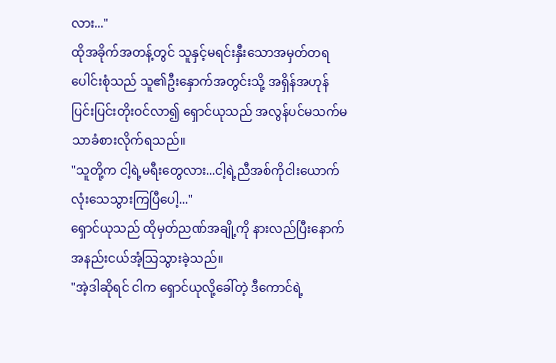လား..."
ထိုအခိုက်အတန့်တွင် သူနှင့်မရင်းနှီးသောအမှတ်တရပေါင်းစုံသည် သူ၏ဦးနှောက်အတွင်းသို့ အရှိန်အဟုန်ပြင်းပြင်းတိုးဝင်လာ၍ ရှောင်ယုသည် အလွန်ပင်မသက်မသာခံစားလိုက်ရသည်။
"သူတို့က ငါ့ရဲ့မရီးတွေလား...ငါ့ရဲ့ညီအစ်ကိုငါးယောက်လုံးသေသွားကြပြီပေါ့..."
ရှောင်ယုသည် ထိုမှတ်ညဏ်အချို့ကို နားလည်ပြီးနောက် အနည်းငယ်အံ့သြသွားခဲ့သည်။
"အဲ့ဒါဆိုရင် ငါက ရှောင်ယုလို့ခေါ်တဲ့ ဒီကောင်ရဲ့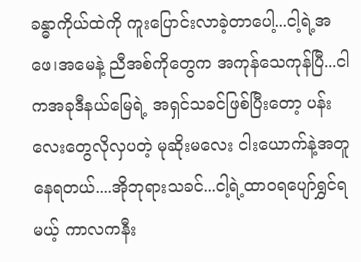ခန္ဓာကိုယ်ထဲကို ကူးပြောင်းလာခဲ့တာပေါ့...ငါ့ရဲ့အဖေ၊အမေနဲ့ ညီအစ်ကိုတွေက အကုန်သေကုန်ပြီ...ငါကအခုဒီနယ်မြေရဲ့ အရှင်သခင်ဖြစ်ပြီးတော့ ပန်းလေးတွေလိုလှပတဲ့ မုဆိုးမလေး ငါးယောက်နဲ့အတူနေရတယ်....အိုဘုရားသခင်...ငါ့ရဲ့ထာဝရပျော်ရွှင်ရမယ့် ကာလကနီး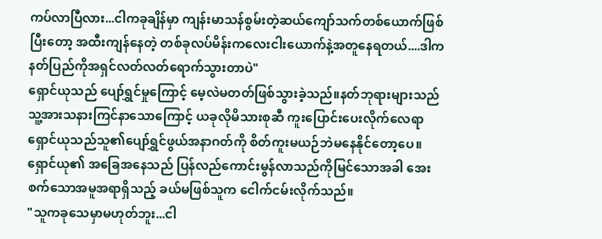ကပ်လာပြီလား...ငါကခုချိန်မှာ ကျန်းမာသန်စွမ်းတဲ့ဆယ်ကျော်သက်တစ်ယောက်ဖြစ်ပြီးတော့ အထီးကျန်နေတဲ့ တစ်ခုလပ်မိန်းကလေးငါးယောက်နဲ့အတူနေရတယ်....ဒါကနတ်ပြည်ကိုအရှင်လတ်လတ်ရောက်သွားတာပဲ"
ရှောင်ယုသည် ပျော်ရွှင်မှုကြောင့် မေ့လဲမတတ်ဖြစ်သွားခဲ့သည်။နတ်ဘုရားများသည် သူ့အားသနားကြင်နာသောကြောင့် ယခုလိုမိသားစုဆီ ကူးပြောင်းပေးလိုက်လေရာ ရှောင်ယုသည်သူ၏ပျော်ရွှင်ဖွယ်အနာဂတ်ကို စိတ်ကူးမယဉ်ဘဲမနေနိုင်တော့ပေ။
ရှောင်ယု၏ အခြေအနေသည် ပြန်လည်ကောင်းမွန်လာသည်ကိုမြင်သောအခါ အေးစက်သောအမူအရာရှိသည့် ခယ်မဖြစ်သူက ငေါက်ငမ်းလိုက်သည်။
"သူကခုသေမှာမဟုတ်ဘူး...ငါ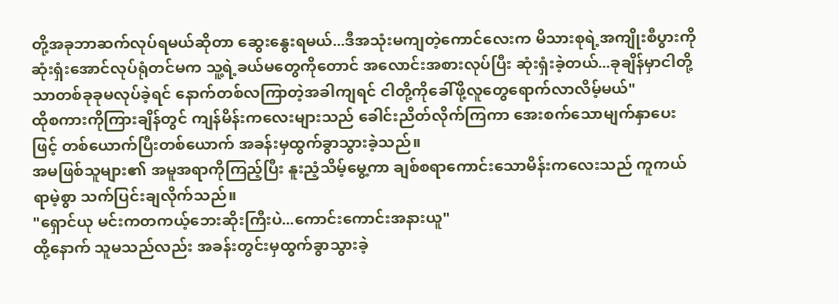တို့အခုဘာဆက်လုပ်ရမယ်ဆိုတာ ဆွေးနွေးရမယ်...ဒီအသုံးမကျတဲ့ကောင်လေးက မိသားစုရဲ့အကျိုးစီပွားကိုဆုံးရှံးအောင်လုပ်ရုံတင်မက သူ့ရဲ့ခယ်မတွေကိုတောင် အလောင်းအစားလုပ်ပြီး ဆုံးရှံးခဲ့တယ်...ခုချိန်မှာငါတို့သာတစ်ခုခုမလုပ်ခဲ့ရင် နောက်တစ်လကြာတဲ့အခါကျရင် ငါတို့ကိုခေါ်ဖို့လူတွေရောက်လာလိမ့်မယ်"
ထိုစကားကိုကြားချိန်တွင် ကျန်မိန်းကလေးများသည် ခေါင်းညိတ်လိုက်ကြကာ အေးစက်သောမျက်နှာပေးဖြင့် တစ်ယောက်ပြီးတစ်ယောက် အခန်းမှထွက်ခွာသွားခဲ့သည်။
အမဖြစ်သူများ၏ အမူအရာကိုကြည့်ပြီး နူးညံ့သိမ့်မွေ့ကာ ချစ်စရာကောင်းသောမိန်းကလေးသည် ကူကယ်ရာမဲ့စွာ သက်ပြင်းချလိုက်သည်။
"ရှောင်ယု မင်းကတကယ့်ဘေးဆိုးကြီးပဲ...ကောင်းကောင်းအနားယူ"
ထို့နောက် သူမသည်လည်း အခန်းတွင်းမှထွက်ခွာသွားခဲ့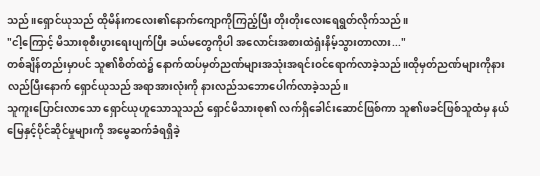သည်။ရှောင်ယုသည် ထိုမိန်းကလေး၏နောက်ကျောကိုကြည့်ပြီး တိုးတိုးလေးရေရွတ်လိုက်သည်။
"ငါ့ကြောင့် မိသားစုစီးပွားရေးပျက်ပြီး ခယ်မတွေကိုပါ အလောင်းအစားထဲရှံးနိမ့်သွားတာလား..."
တစ်ချိန်တည်းမှာပင် သူ၏စိတ်ထဲ၌ နောက်ထပ်မှတ်ညဏ်များအသုံးအရင်းဝင်ရောက်လာခဲ့သည်။ထိုမှတ်ညဏ်များကိုနားလည်ပြီးနောက် ရှောင်ယုသည် အရာအားလုံးကို နားလည်သဘောပေါက်လာခဲ့သည်။
သူကူးပြောင်းလာသော ရှောင်ယုဟူသောသူသည် ရှောင်မိသားစု၏ လက်ရှိခေါင်းဆောင်ဖြစ်ကာ သူ၏ဖခင်ဖြစ်သူထံမှ နယ်မြေနှင့်ပိုင်ဆိုင်မှုများကို အမွေဆက်ခံရရှိခဲ့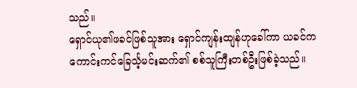သည်။
ရှောင်ယု၏ဖခင်ဖြစ်သူအား ရှောင်ကျန်းထျန်ဟုခေါ်ကာ ယခင်က ကောင်းကင်ခြေင်္သ့မင်းဆက်၏ စစ်သူကြီးတစ်ဦးဖြစ်ခဲ့သည်။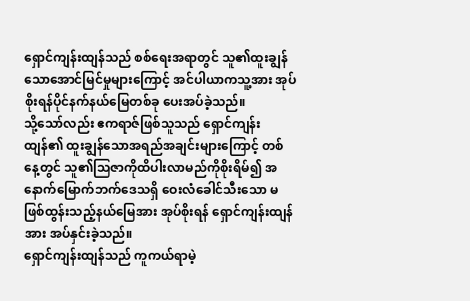ရှောင်ကျန်းထျန်သည် စစ်ရေးအရာတွင် သူ၏ထူးချွန်သောအောင်မြင်မှုများကြောင့် အင်ပါယာကသူ့အား အုပ်စိုးရန်ပိုင်နက်နယ်မြေတစ်ခု ပေးအပ်ခဲ့သည်။
သို့သော်လည်း ဧကရာဇ်ဖြစ်သူသည် ရှောင်ကျန်းထျန်၏ ထူးချွန်သောအရည်အချင်းများကြောင့် တစ်နေ့တွင် သူ၏သြဇာကိုထိပါးလာမည်ကိုစိုးရိမ်၍ အနောက်မြောက်ဘက်ဒေသရှိ ဝေးလံခေါင်သီးသော မဖြစ်ထွန်းသည့်နယ်မြေအား အုပ်စိုးရန် ရှောင်ကျန်းထျန်အား အပ်နှင်းခဲ့သည်။
ရှောင်ကျန်းထျန်သည် ကူကယ်ရာမဲ့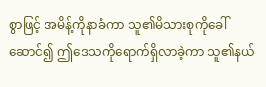စွာဖြင့် အမိန့်ကိုနာခံကာ သူ၏မိသားစုကိုခေါ်ဆောင်၍ ဤဒေသကိုရောက်ရှိလာခဲ့ကာ သူ၏နယ်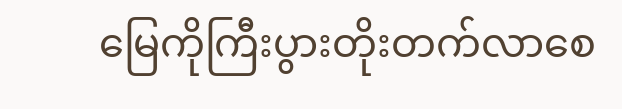မြေကိုကြီးပွားတိုးတက်လာစေ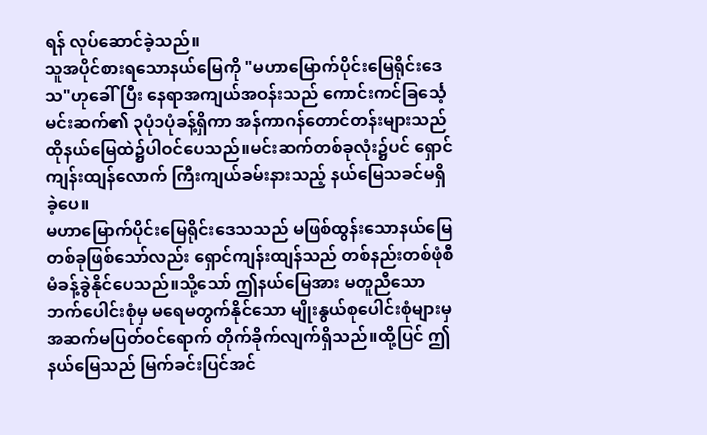ရန် လုပ်ဆောင်ခဲ့သည်။
သူအပိုင်စားရသောနယ်မြေကို "မဟာမြောက်ပိုင်းမြေရိုင်းဒေသ"ဟုခေါ်ပြီး နေရာအကျယ်အဝန်းသည် ကောင်းကင်ခြင်္သေ့မင်းဆက်၏ ၃ပုံ၁ပုံခန့်ရှိကာ အန်ကာဂန်တောင်တန်းများသည် ထိုနယ်မြေထဲ၌ပါဝင်ပေသည်။မင်းဆက်တစ်ခုလုံး၌ပင် ရှောင်ကျန်းထျန်လောက် ကြီးကျယ်ခမ်းနားသည့် နယ်မြေသခင်မရှိခဲ့ပေ။
မဟာမြောက်ပိုင်းမြေရိုင်းဒေသသည် မဖြစ်ထွန်းသောနယ်မြေတစ်ခုဖြစ်သော်လည်း ရှောင်ကျန်းထျန်သည် တစ်နည်းတစ်ဖုံစီမံခန့်ခွဲနိုင်ပေသည်။သို့သော် ဤနယ်မြေအား မတူညီသောဘက်ပေါင်းစုံမှ မရေမတွက်နိုင်သော မျိုးနွယ်စုပေါင်းစုံများမှ အဆက်မပြတ်ဝင်ရောက် တိုက်ခိုက်လျက်ရှိသည်။ထို့ပြင် ဤနယ်မြေသည် မြက်ခင်းပြင်အင်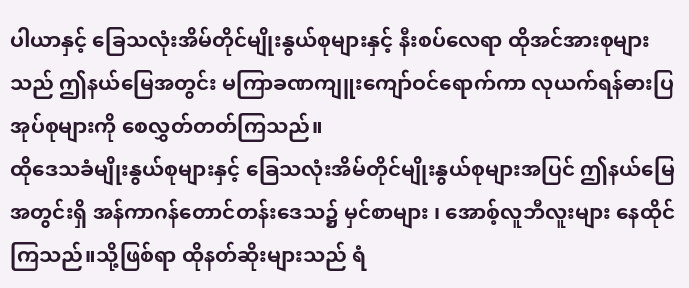ပါယာနှင့် ခြေသလုံးအိမ်တိုင်မျိုးနွယ်စုများနှင့် နီးစပ်လေရာ ထိုအင်အားစုများသည် ဤနယ်မြေအတွင်း မကြာခဏကျူးကျော်ဝင်ရောက်ကာ လုယက်ရန်ဓားပြအုပ်စုများကို စေလွှတ်တတ်ကြသည်။
ထိုဒေသခံမျိုးနွယ်စုများနှင့် ခြေသလုံးအိမ်တိုင်မျိုးနွယ်စုများအပြင် ဤနယ်မြေအတွင်းရှိ အန်ကာဂန်တောင်တန်းဒေသ၌ မှင်စာများ ၊ အောစ့်လူဘီလူးများ နေထိုင်ကြသည်။သို့ဖြစ်ရာ ထိုနတ်ဆိုးများသည် ရံ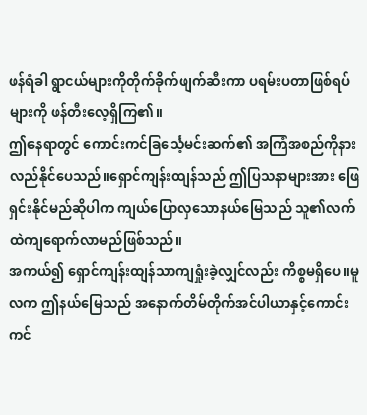ဖန်ရံခါ ရွာငယ်များကိုတိုက်ခိုက်ဖျက်ဆီးကာ ပရမ်းပတာဖြစ်ရပ်များကို ဖန်တီးလေ့ရှိကြ၏။
ဤနေရာတွင် ကောင်းကင်ခြင်္သေ့မင်းဆက်၏ အကြံအစည်ကိုနားလည်နိုင်ပေသည်။ရှောင်ကျန်းထျန်သည် ဤပြသနာများအား ဖြေရှင်းနိုင်မည်ဆိုပါက ကျယ်ပြောလှသောနယ်မြေသည် သူ၏လက်ထဲကျရောက်လာမည်ဖြစ်သည်။
အကယ်၍ ရှောင်ကျန်းထျန်သာကျရှုံးခဲ့လျှင်လည်း ကိစ္စမရှိပေ။မူလက ဤနယ်မြေသည် အနောက်တိမ်တိုက်အင်ပါယာနှင့်ကောင်းကင်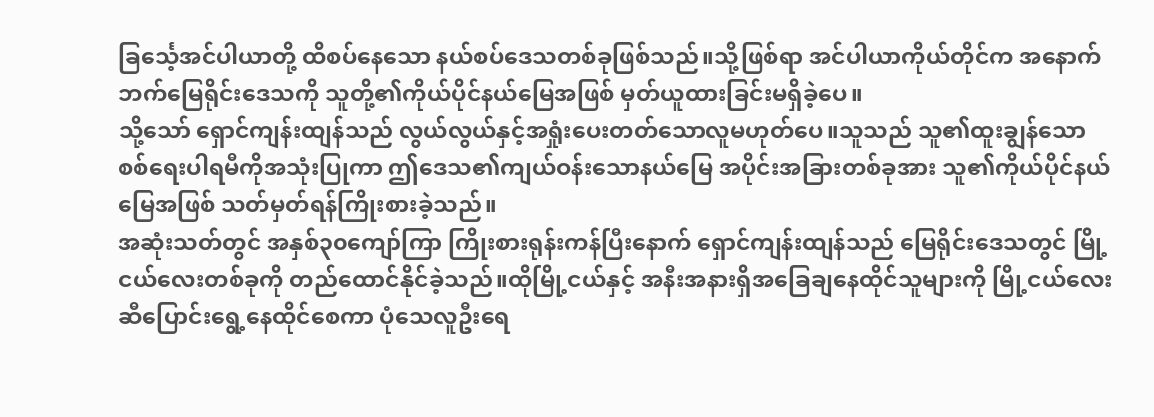ခြင်္သေ့အင်ပါယာတို့ ထိစပ်နေသော နယ်စပ်ဒေသတစ်ခုဖြစ်သည်။သို့ဖြစ်ရာ အင်ပါယာကိုယ်တိုင်က အနောက်ဘက်မြေရိုင်းဒေသကို သူတို့၏ကိုယ်ပိုင်နယ်မြေအဖြစ် မှတ်ယူထားခြင်းမရှိခဲ့ပေ။
သို့သော် ရှောင်ကျန်းထျန်သည် လွယ်လွယ်နှင့်အရှုံးပေးတတ်သောလူမဟုတ်ပေ။သူသည် သူ၏ထူးချွန်သော စစ်ရေးပါရမီကိုအသုံးပြုကာ ဤဒေသ၏ကျယ်ဝန်းသောနယ်မြေ အပိုင်းအခြားတစ်ခုအား သူ၏ကိုယ်ပိုင်နယ်မြေအဖြစ် သတ်မှတ်ရန်ကြိုးစားခဲ့သည်။
အဆုံးသတ်တွင် အနှစ်၃၀ကျော်ကြာ ကြိုးစားရုန်းကန်ပြီးနောက် ရှောင်ကျန်းထျန်သည် မြေရိုင်းဒေသတွင် မြို့ငယ်လေးတစ်ခုကို တည်ထောင်နိုင်ခဲ့သည်။ထိုမြို့ငယ်နှင့် အနီးအနားရှိအခြေချနေထိုင်သူများကို မြို့ငယ်လေးဆီပြောင်းရွေ့နေထိုင်စေကာ ပုံသေလူဦးရေ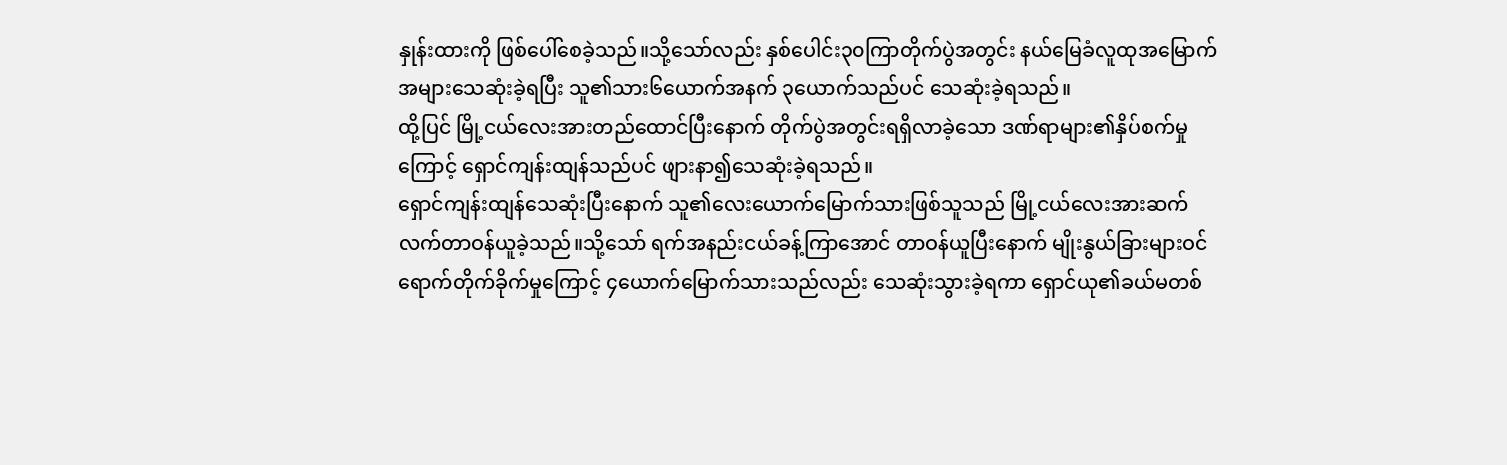နှုန်းထားကို ဖြစ်ပေါ်စေခဲ့သည်။သို့သော်လည်း နှစ်ပေါင်း၃၀ကြာတိုက်ပွဲအတွင်း နယ်မြေခံလူထုအမြောက်အများသေဆုံးခဲ့ရပြီး သူ၏သား၆ယောက်အနက် ၃ယောက်သည်ပင် သေဆုံးခဲ့ရသည်။
ထို့ပြင် မြို့ငယ်လေးအားတည်ထောင်ပြီးနောက် တိုက်ပွဲအတွင်းရရှိလာခဲ့သော ဒဏ်ရာများ၏နှိပ်စက်မှုကြောင့် ရှောင်ကျန်းထျန်သည်ပင် ဖျားနာ၍သေဆုံးခဲ့ရသည်။
ရှောင်ကျန်းထျန်သေဆုံးပြီးနောက် သူ၏လေးယောက်မြောက်သားဖြစ်သူသည် မြို့ငယ်လေးအားဆက်လက်တာဝန်ယူခဲ့သည်။သို့သော် ရက်အနည်းငယ်ခန့်ကြာအောင် တာဝန်ယူပြီးနောက် မျိုးနွယ်ခြားများဝင်ရောက်တိုက်ခိုက်မှုကြောင့် ၄ယောက်မြောက်သားသည်လည်း သေဆုံးသွားခဲ့ရကာ ရှောင်ယု၏ခယ်မတစ်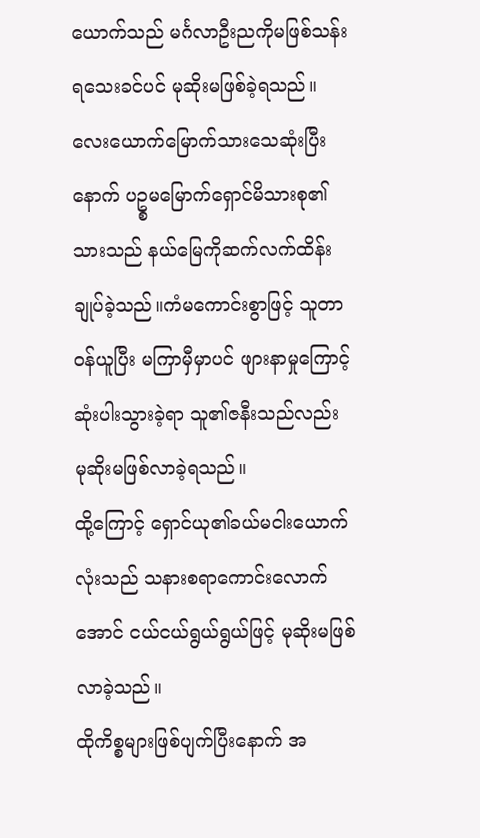ယောက်သည် မင်္ဂလာဦးညကိုမဖြစ်သန်းရသေးခင်ပင် မုဆိုးမဖြစ်ခဲ့ရသည်။
လေးယောက်မြောက်သားသေဆုံးပြီးနောက် ပဥ္စမမြောက်ရှောင်မိသားစု၏သားသည် နယ်မြေကိုဆက်လက်ထိန်းချုပ်ခဲ့သည်။ကံမကောင်းစွာဖြင့် သူတာဝန်ယူပြီး မကြာမှီမှာပင် ဖျားနာမှုကြောင့်ဆုံးပါးသွားခဲ့ရာ သူ၏ဇနီးသည်လည်း မုဆိုးမဖြစ်လာခဲ့ရသည်။
ထို့ကြောင့် ရှောင်ယု၏ခယ်မငါးယောက်လုံးသည် သနားစရာကောင်းလောက်အောင် ငယ်ငယ်ရွယ်ရွယ်ဖြင့် မုဆိုးမဖြစ်လာခဲ့သည်။
ထိုကိစ္စများဖြစ်ပျက်ပြီးနောက် အ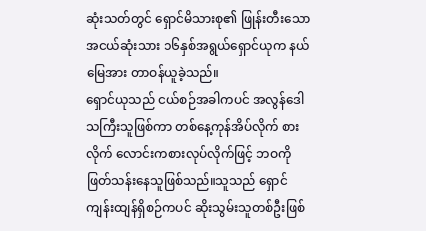ဆုံးသတ်တွင် ရှောင်မိသားစု၏ ဖြုန်းတီးသော အငယ်ဆုံးသား ၁၆နှစ်အရွယ်ရှောင်ယုက နယ်မြေအား တာဝန်ယူခဲ့သည်။
ရှောင်ယုသည် ငယ်စဉ်အခါကပင် အလွန်ဒေါသကြီးသူဖြစ်ကာ တစ်နေ့ကုန်အိပ်လိုက် စားလိုက် လောင်းကစားလုပ်လိုက်ဖြင့် ဘဝကိုဖြတ်သန်းနေသူဖြစ်သည်။သူသည် ရှောင်ကျန်းထျန်ရှိစဉ်ကပင် ဆိုးသွမ်းသူတစ်ဦးဖြစ်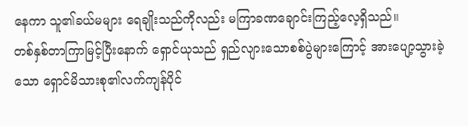နေကာ သူ၏ခယ်မများ ရေချိုးသည်ကိုလည်း မကြာခဏချောင်းကြည့်လေ့ရှိသည်။
တစ်နှစ်တာကြာမြင့်ပြီးနောက် ရှောင်ယုသည် ရှည်လျားသောစစ်ပွဲများကြောင့် အားပျော့သွားခဲ့သော ရှောင်မိသားစု၏လက်ကျန်ပိုင်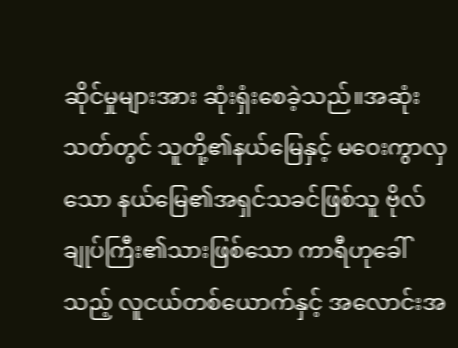ဆိုင်မှုများအား ဆုံးရှံးစေခဲ့သည်။အဆုံးသတ်တွင် သူတို့၏နယ်မြေနှင့် မဝေးကွာလှသော နယ်မြေ၏အရှင်သခင်ဖြစ်သူ ဗိုလ်ချုပ်ကြီး၏သားဖြစ်သော ကာရီဟုခေါ်သည့် လူငယ်တစ်ယောက်နှင့် အလောင်းအ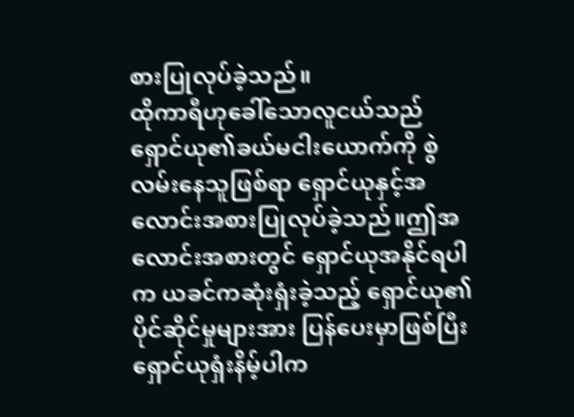စားပြုလုပ်ခဲ့သည်။
ထိုကာရီဟုခေါ်သောလူငယ်သည် ရှောင်ယု၏ခယ်မငါးယောက်ကို စွဲလမ်းနေသူဖြစ်ရာ ရှောင်ယုနှင့်အလောင်းအစားပြုလုပ်ခဲ့သည်။ဤအလောင်းအစားတွင် ရှောင်ယုအနိုင်ရပါက ယခင်ကဆုံးရှံးခဲ့သည့် ရှောင်ယု၏ပိုင်ဆိုင်မှုများအား ပြန်ပေးမှာဖြစ်ပြီး ရှောင်ယုရှံးနိမ့်ပါက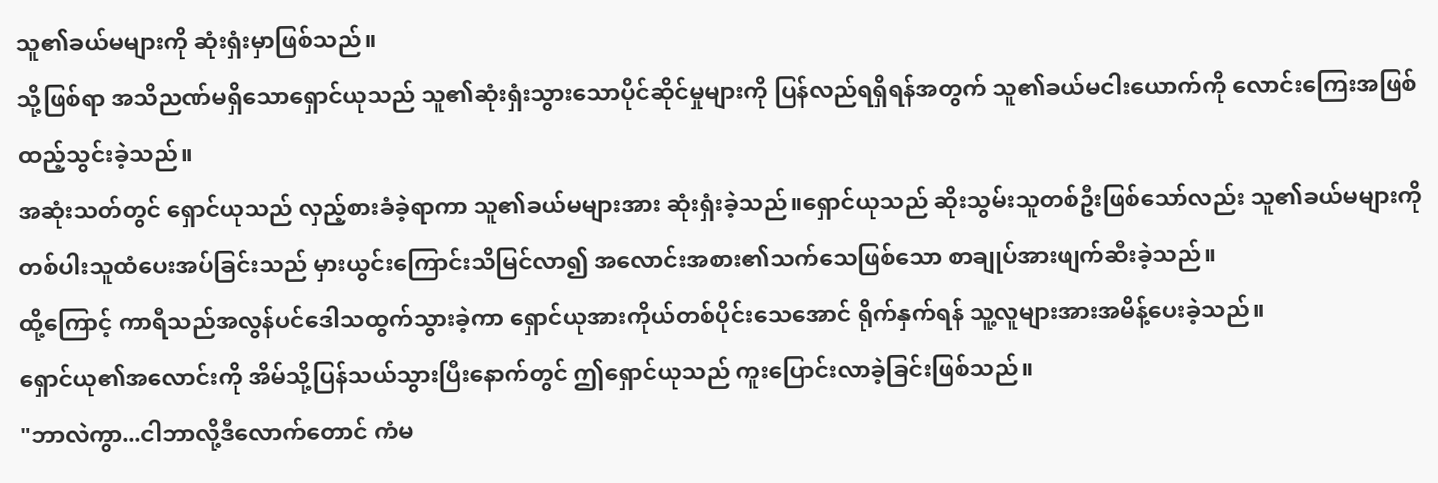သူ၏ခယ်မများကို ဆုံးရှံးမှာဖြစ်သည်။
သို့ဖြစ်ရာ အသိညဏ်မရှိသောရှောင်ယုသည် သူ၏ဆုံးရှံးသွားသောပိုင်ဆိုင်မှုများကို ပြန်လည်ရရှိရန်အတွက် သူ၏ခယ်မငါးယောက်ကို လောင်းကြေးအဖြစ် ထည့်သွင်းခဲ့သည်။
အဆုံးသတ်တွင် ရှောင်ယုသည် လှည့်စားခံခဲ့ရာကာ သူ၏ခယ်မများအား ဆုံးရှံးခဲ့သည်။ရှောင်ယုသည် ဆိုးသွမ်းသူတစ်ဦးဖြစ်သော်လည်း သူ၏ခယ်မများကို တစ်ပါးသူထံပေးအပ်ခြင်းသည် မှားယွင်းကြောင်းသိမြင်လာ၍ အလောင်းအစား၏သက်သေဖြစ်သော စာချုပ်အားဖျက်ဆီးခဲ့သည်။
ထို့ကြောင့် ကာရီသည်အလွန်ပင်ဒေါသထွက်သွားခဲ့ကာ ရှောင်ယုအားကိုယ်တစ်ပိုင်းသေအောင် ရိုက်နှက်ရန် သူ့လူများအားအမိန့်ပေးခဲ့သည်။
ရှောင်ယု၏အလောင်းကို အိမ်သို့ပြန်သယ်သွားပြီးနောက်တွင် ဤရှောင်ယုသည် ကူးပြောင်းလာခဲ့ခြင်းဖြစ်သည်။
"ဘာလဲကွာ...ငါဘာလို့ဒီလောက်တောင် ကံမ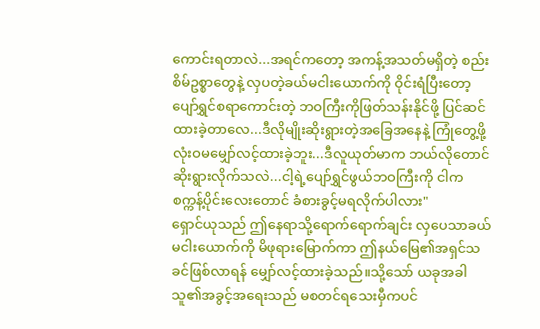ကောင်းရတာလဲ...အရင်ကတော့ အကန့်အသတ်မရှိတဲ့ စည်းစိမ်ဥစ္စာတွေနဲ့ လှပတဲ့ခယ်မငါးယောက်ကို ဝိုင်းရံပြီးတော့ ပျော်ရွှင်စရာကောင်းတဲ့ ဘဝကြီးကိုဖြတ်သန်းနိုင်ဖို့ ပြင်ဆင်ထားခဲ့တာလေ...ဒီလိုမျိုးဆိုးရွားတဲ့အခြေအနေနဲ့ ကြုံတွေ့ဖို့ လုံးဝမမျှော်လင့်ထားခဲ့ဘူး...ဒီလူယုတ်မာက ဘယ်လိုတောင်ဆိုးရွားလိုက်သလဲ...ငါ့ရဲ့ပျော်ရွှင်ဖွယ်ဘဝကြီးကို ငါကစက္ကန့်ပိုင်းလေးတောင် ခံစားခွင့်မရလိုက်ပါလား"
ရှောင်ယုသည် ဤနေရာသို့ရောက်ရောက်ချင်း လှပေသာခယ်မငါးယောက်ကို မိဖုရားမြောက်ကာ ဤနယ်မြေ၏အရှင်သခင်ဖြစ်လာရန် မျှော်လင့်ထားခဲ့သည်။သို့သော် ယခုအခါသူ၏အခွင့်အရေးသည် မစတင်ရသေးမှီကပင်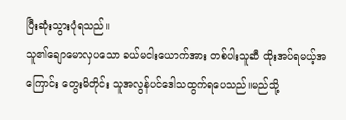ပြီးဆုံးသွားပုံရသည်။
သူ၏ချောမောလှပသော ခယ်မငါးယောက်အား တစ်ပါးသူဆီ ထိုးအပ်ရမယ့်အကြောင်း တွေးမိတိုင်း သူအလွန်ပင်ဒေါသထွက်ရပေသည်။မည်သို့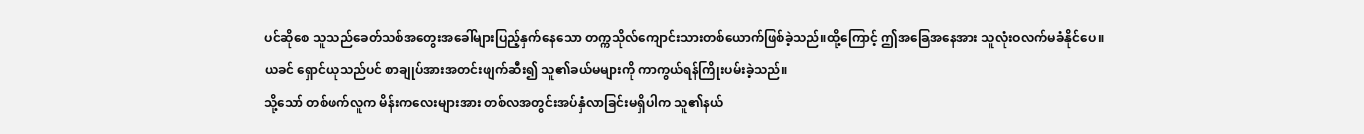ပင်ဆိုစေ သူသည်ခေတ်သစ်အတွေးအခေါ်များပြည့်နှက်နေသော တက္ကသိုလ်ကျောင်းသားတစ်ယောက်ဖြစ်ခဲ့သည်။ထို့ကြောင့် ဤအခြေအနေအား သူလုံးဝလက်မခံနိုင်ပေ။
ယခင် ရှောင်ယုသည်ပင် စာချုပ်အားအတင်းဖျက်ဆီး၍ သူ၏ခယ်မများကို ကာကွယ်ရန်ကြိုးပမ်းခဲ့သည်။
သို့သော် တစ်ဖက်လူက မိန်းကလေးများအား တစ်လအတွင်းအပ်နှံလာခြင်းမရှိပါက သူ၏နယ်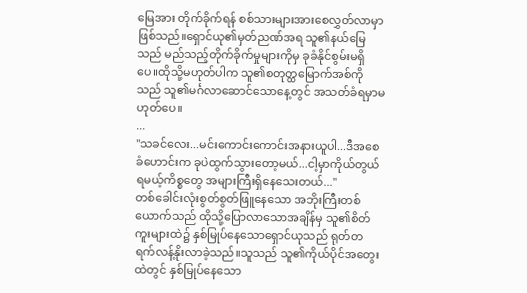မြေအား တိုက်ခိုက်ရန် စစ်သားများအားစေလွှတ်လာမှာဖြစ်သည်။ရှောင်ယု၏မှတ်ညဏ်အရ သူ၏နယ်မြေသည် မည်သည့်တိုက်ခိုက်မှုများကိုမှ ခုခံနိုင်စွမ်းမရှိပေ။ထိုသို့မဟုတ်ပါက သူ၏စတုတ္ထမြောက်အစ်ကိုသည် သူ၏မင်္ဂလာဆောင်သောနေ့တွင် အသတ်ခံရမှာမဟုတ်ပေ။
...
"သခင်လေး...မင်းကောင်းကောင်းအနားယူပါ...ဒီအစေခံဟောင်းက ခုပဲထွက်သွားတော့မယ်...ငါ့မှာကိုယ်တွယ်ရမယ့်ကိစ္စတွေ အများကြီးရှိနေသေးတယ်..."
တစ်ခေါင်းလုံးစွတ်စွတ်ဖြူနေသော အဘိုးကြီးတစ်ယောက်သည် ထိုသို့ပြောလာသောအချိန်မှ သူ၏စိတ်ကူးများထဲ၌ နှစ်မြုပ်နေသောရှောင်ယုသည် ရုတ်တရက်လန့်နိုးလာခဲ့သည်။သူသည် သူ၏ကိုယ်ပိုင်အတွေးထဲတွင် နှစ်မြုပ်နေသော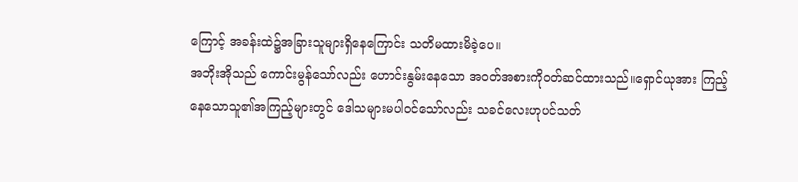ကြောင့် အခန်းထဲ၌အခြားသူများရှိနေကြောင်း သတိမထားမိခဲ့ပေ။
အဘိုးအိုသည် ကောင်းမွန်သော်လည်း ဟောင်းနွမ်းနေသော အဝတ်အစားကိုဝတ်ဆင်ထားသည်။ရှောင်ယုအား ကြည့်နေသောသူ၏အကြည့်များတွင် ဒေါသများမပါဝင်သော်လည်း သခင်လေးဟုပင်သတ်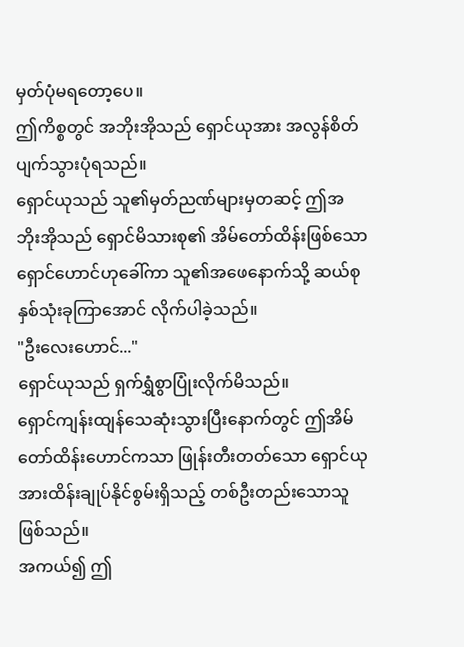မှတ်ပုံမရတော့ပေ။
ဤကိစ္စတွင် အဘိုးအိုသည် ရှောင်ယုအား အလွန်စိတ်ပျက်သွားပုံရသည်။
ရှောင်ယုသည် သူ၏မှတ်ညဏ်များမှတဆင့် ဤအဘိုးအိုသည် ရှောင်မိသားစု၏ အိမ်တော်ထိန်းဖြစ်သော ရှောင်ဟောင်ဟုခေါ်ကာ သူ၏အဖေနောက်သို့ ဆယ်စုနှစ်သုံးခုကြာအောင် လိုက်ပါခဲ့သည်။
"ဦးလေးဟောင်..."
ရှောင်ယုသည် ရှက်ရွှံစွာပြုံးလိုက်မိသည်။
ရှောင်ကျန်းထျန်သေဆုံးသွားပြီးနောက်တွင် ဤအိမ်တော်ထိန်းဟောင်ကသာ ဖြုန်းတီးတတ်သော ရှောင်ယုအားထိန်းချုပ်နိုင်စွမ်းရှိသည့် တစ်ဦးတည်းသောသူဖြစ်သည်။
အကယ်၍ ဤ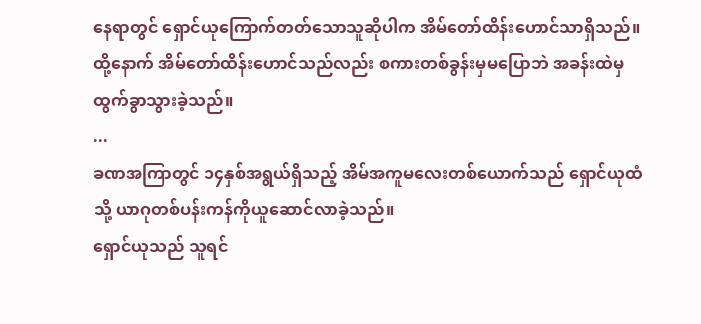နေရာတွင် ရှောင်ယုကြောက်တတ်သောသူဆိုပါက အိမ်တော်ထိန်းဟောင်သာရှိသည်။
ထို့နောက် အိမ်တော်ထိန်းဟောင်သည်လည်း စကားတစ်ခွန်းမှမပြောဘဲ အခန်းထဲမှထွက်ခွာသွားခဲ့သည်။
...
ခဏအကြာတွင် ၁၄နှစ်အရွယ်ရှိသည့် အိမ်အကူမလေးတစ်ယောက်သည် ရှောင်ယုထံသို့ ယာဂုတစ်ပန်းကန်ကိုယူဆောင်လာခဲ့သည်။
ရှောင်ယုသည် သူရင်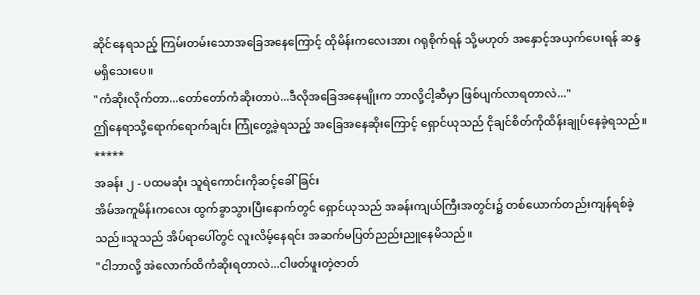ဆိုင်နေရသည့် ကြမ်းတမ်းသောအခြေအနေကြောင့် ထိုမိန်းကလေးအား ဂရုစိုက်ရန် သို့မဟုတ် အနှောင့်အယှက်ပေးရန် ဆန္ဒမရှိသေးပေ။
"ကံဆိုးလိုက်တာ...တော်တော်ကံဆိုးတာပဲ...ဒီလိုအခြေအနေမျိုးက ဘာလို့ငါ့ဆီမှာ ဖြစ်ပျက်လာရတာလဲ..."
ဤနေရာသို့ရောက်ရောက်ချင်း ကြုံတွေ့ခဲ့ရသည့် အခြေအနေဆိုးကြောင့် ရှောင်ယုသည် ငိုချင်စိတ်ကိုထိန်းချုပ်နေခဲ့ရသည်။
*****
အခန်း ၂ - ပထမဆုံး သူရဲကောင်းကိုဆင့်ခေါ်ခြင်း
အိမ်အကူမိန်းကလေး ထွက်ခွာသွားပြီးနောက်တွင် ရှောင်ယုသည် အခန်းကျယ်ကြီးအတွင်း၌ တစ်ယောက်တည်းကျန်ရစ်ခဲ့သည်။သူသည် အိပ်ရာပေါ်တွင် လူးလိမ့်နေရင်း အဆက်မပြတ်ညည်းညူနေမိသည်။
"ငါဘာလို့ အဲလောက်ထိကံဆိုးရတာလဲ...ငါဖတ်ဖူးတဲ့ဇာတ်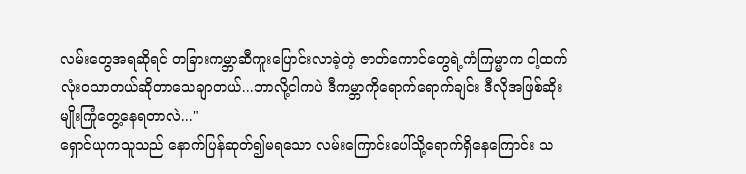လမ်းတွေအရဆိုရင် တခြားကမ္ဘာဆီကူးပြောင်းလာခဲ့တဲ့ ဇာတ်ကောင်တွေရဲ့ကံကြမ္မာက ငါ့ထက်လုံးဝသာတယ်ဆိုတာသေချာတယ်...ဘာလို့ငါကပဲ ဒီကမ္ဘာကိုရောက်ရောက်ချင်း ဒီလိုအဖြစ်ဆိုးမျိုးကြုံတွေ့နေရတာလဲ..."
ရှောင်ယုကသူသည် နောက်ပြန်ဆုတ်၍မရသော လမ်းကြောင်းပေါ်သို့ရောက်ရှိနေကြောင်း သ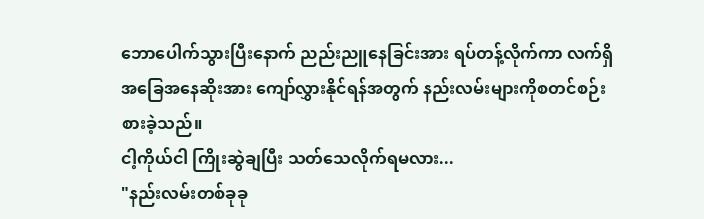ဘောပေါက်သွားပြီးနောက် ညည်းညူနေခြင်းအား ရပ်တန့်လိုက်ကာ လက်ရှိအခြေအနေဆိုးအား ကျော်လွှားနိုင်ရန်အတွက် နည်းလမ်းများကိုစတင်စဉ်းစားခဲ့သည်။
ငါ့ကိုယ်ငါ ကြိုးဆွဲချပြီး သတ်သေလိုက်ရမလား...
"နည်းလမ်းတစ်ခုခု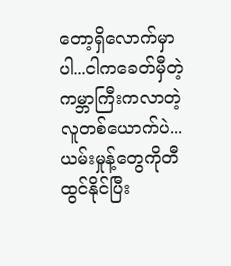တော့ရှိလောက်မှာပါ...ငါကခေတ်မှီတဲ့ကမ္ဘာကြီးကလာတဲ့ လူတစ်ယောက်ပဲ...ယမ်းမှုန့်တွေကိုတီထွင်နိုင်ပြီး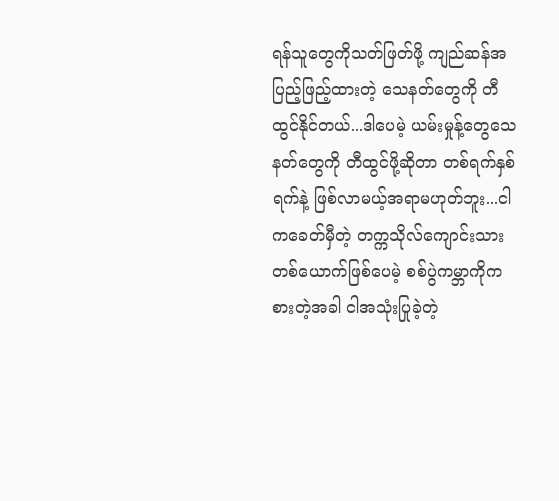ရန်သူတွေကိုသတ်ဖြတ်ဖို့ ကျည်ဆန်အပြည့်ဖြည့်ထားတဲ့ သေနတ်တွေကို တီထွင်နိုင်တယ်...ဒါပေမဲ့ ယမ်းမှုန့်တွေသေနတ်တွေကို တီထွင်ဖို့ဆိုတာ တစ်ရက်နှစ်ရက်နဲ့ ဖြစ်လာမယ့်အရာမဟုတ်ဘူး...ငါကခေတ်မှီတဲ့ တက္ကသိုလ်ကျောင်းသားတစ်ယောက်ဖြစ်ပေမဲ့ စစ်ပွဲကမ္ဘာကိုကစားတဲ့အခါ ငါအသုံးပြုခဲ့တဲ့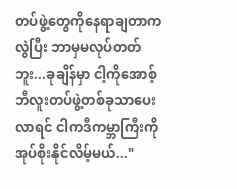တပ်ဖွဲ့တွေကိုနေရာချတာကလွဲပြီး ဘာမှမလုပ်တတ်ဘူး...ခုချိန်မှာ ငါ့ကိုအောစ့်ဘီလူးတပ်ဖွဲ့တစ်ခုသာပေးလာရင် ငါကဒီကမ္ဘာကြီးကို အုပ်စိုးနိုင်လိမ့်မယ်..."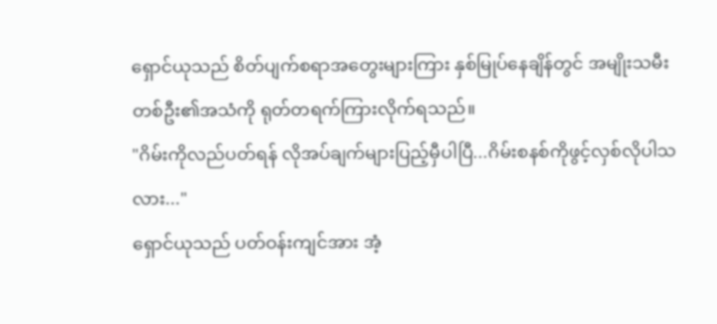ရှောင်ယုသည် စိတ်ပျက်စရာအတွေးများကြား နှစ်မြုပ်နေချိန်တွင် အမျိုးသမီးတစ်ဦး၏အသံကို ရုတ်တရက်ကြားလိုက်ရသည်။
"ဂိမ်းကိုလည်ပတ်ရန် လိုအပ်ချက်များပြည့်မှီပါပြီ...ဂိမ်းစနစ်ကိုဖွင့်လှစ်လိုပါသလား..."
ရှောင်ယုသည် ပတ်ဝန်းကျင်အား အံ့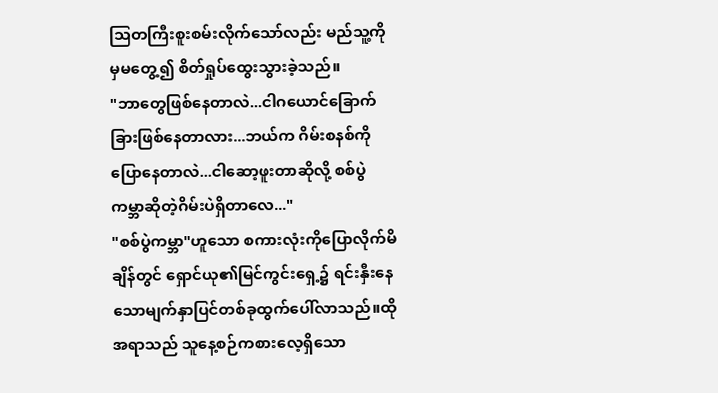သြတကြီးစူးစမ်းလိုက်သော်လည်း မည်သူ့ကိုမှမတွေ့၍ စိတ်ရှုပ်ထွေးသွားခဲ့သည်။
"ဘာတွေဖြစ်နေတာလဲ...ငါဂယောင်ခြောက်ခြားဖြစ်နေတာလား...ဘယ်က ဂိမ်းစနစ်ကိုပြောနေတာလဲ...ငါဆော့ဖူးတာဆိုလို့ စစ်ပွဲကမ္ဘာဆိုတဲ့ဂိမ်းပဲရှိတာလေ..."
"စစ်ပွဲကမ္ဘာ"ဟူသော စကားလုံးကိုပြောလိုက်မိချိန်တွင် ရှောင်ယု၏မြင်ကွင်းရှေ့၌ ရင်းနှီးနေသောမျက်နှာပြင်တစ်ခုထွက်ပေါ်လာသည်။ထိုအရာသည် သူနေ့စဉ်ကစားလေ့ရှိသော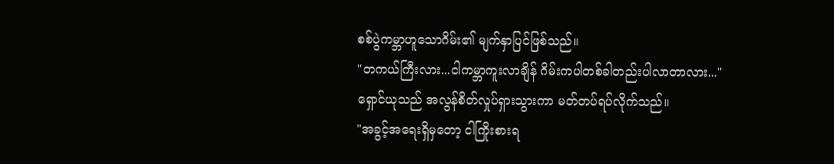စစ်ပွဲကမ္ဘာဟူသောဂိမ်း၏ မျက်နှာပြင်ဖြစ်သည်။
"တကယ်ကြီးလား...ငါကမ္ဘာကူးလာချိန် ဂိမ်းကပါတစ်ခါတည်းပါလာတာလား..."
ရှောင်ယုသည် အလွန်စိတ်လှုပ်ရှားသွားကာ မတ်တပ်ရပ်လိုက်သည်။
"အခွင့်အရေးရှိမှတော့ ငါကြိုးစားရ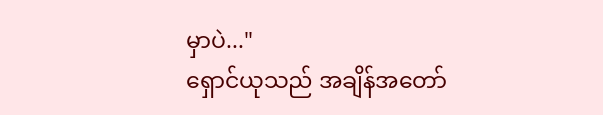မှာပဲ..."
ရှောင်ယုသည် အချိန်အတော်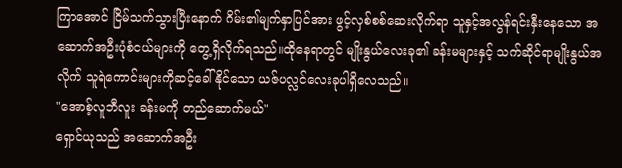ကြာအောင် ငြိမ်သက်သွားပြီးနောက် ဂိမ်း၏မျက်နှာပြင်အား ဖွင့်လှစ်စစ်ဆေးလိုက်ရာ သူနှင့်အလွန်ရင်းနှီးနေသော အဆောက်အဦးပုံစံငယ်များကို တွေ့ရှိလိုက်ရသည်။ထိုနေရာတွင် မျိုးနွယ်လေးခု၏ ခန်းမများနှင့် သက်ဆိုင်ရာမျိုးနွယ်အလိုက် သူရဲကောင်းများကိုဆင့်ခေါ်နိုင်သော ယဇ်ပလ္လင်လေးခုပါရှိလေသည်။
"အောစ့်လူဘီလူး ခန်းမကို တည်ဆောက်မယ်"
ရှောင်ယုသည် အဆောက်အဦး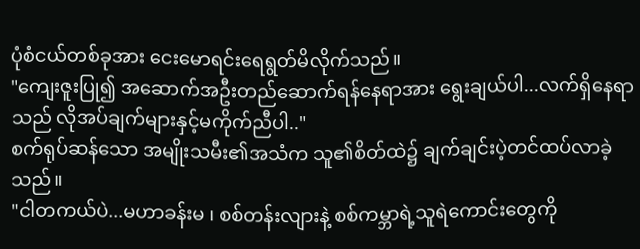ပုံစံငယ်တစ်ခုအား ငေးမောရင်းရေရွတ်မိလိုက်သည်။
"ကျေးဇူးပြု၍ အဆောက်အဦးတည်ဆောက်ရန်နေရာအား ရွေးချယ်ပါ...လက်ရှိနေရာသည် လိုအပ်ချက်များနှင့်မကိုက်ညီပါ.."
စက်ရုပ်ဆန်သော အမျိုးသမီး၏အသံက သူ၏စိတ်ထဲ၌ ချက်ချင်းပဲ့တင်ထပ်လာခဲ့သည်။
"ငါတကယ်ပဲ...မဟာခန်းမ ၊ စစ်တန်းလျားနဲ့ စစ်ကမ္ဘာရဲ့သူရဲကောင်းတွေကို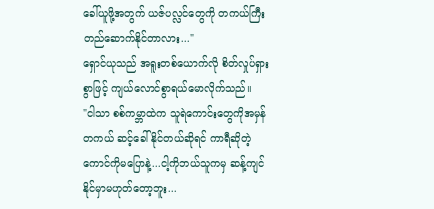ခေါ်ယူဖို့အတွက် ယဇ်ပလ္လင်တွေကို တကယ်ကြီးတည်ဆောက်နိုင်တာလား..."
ရှောင်ယုသည် အရူးတစ်ယောက်လို စိတ်လှုပ်ရှားစွာဖြင့် ကျယ်လောင်စွာရယ်မောလိုက်သည်။
"ငါသာ စစ်ကမ္ဘာထဲက သူရဲကောင်းတွေကိုအမှန်တကယ် ဆင့်ခေါ်နိုင်တယ်ဆိုရင် ကာရီဆိုတဲ့ကောင်ကိုမပြောနဲ့...ငါ့ကိုဘယ်သူကမှ ဆန့်ကျင်နိုင်မှာမဟုတ်တော့ဘူး...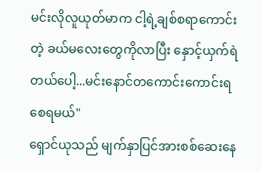မင်းလိုလူယုတ်မာက ငါ့ရဲ့ချစ်စရာကောင်းတဲ့ ခယ်မလေးတွေကိုလာပြီး နှောင့်ယှက်ရဲတယ်ပေါ့...မင်းနောင်တကောင်းကောင်းရစေရမယ်"
ရှောင်ယုသည် မျက်နှာပြင်အားစစ်ဆေးနေ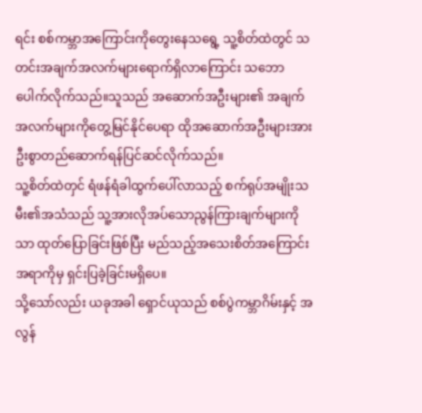ရင်း စစ်ကမ္ဘာအကြောင်းကိုတွေးနေသရွေ့ သူ့စိတ်ထဲတွင် သတင်းအချက်အလက်များရောက်ရှိလာကြောင်း သဘောပေါက်လိုက်သည်။သူသည် အဆောက်အဦးများ၏ အချက်အလက်များကိုတွေ့မြင်နိုင်ပေရာ ထိုအဆောက်အဦးများအား ဦးစွာတည်ဆောက်ရန်ပြင်ဆင်လိုက်သည်။
သူ့စိတ်ထဲတှင် ရံဖန်ရံခါထွက်ပေါ်လာသည့် စက်ရုပ်အမျိုးသမီး၏အသံသည် သူ့အားလိုအပ်သောညွန်ကြားချက်များကိုသာ ထုတ်ပြောခြင်းဖြစ်ပြီး မည်သည့်အသေးစိတ်အကြောင်းအရာကိုမှ ရှင်းပြခဲ့ခြင်းမရှိပေ။
သို့သော်လည်း ယခုအခါ ရှောင်ယုသည် စစ်ပွဲကမ္ဘာဂိမ်းနှင့် အလွန်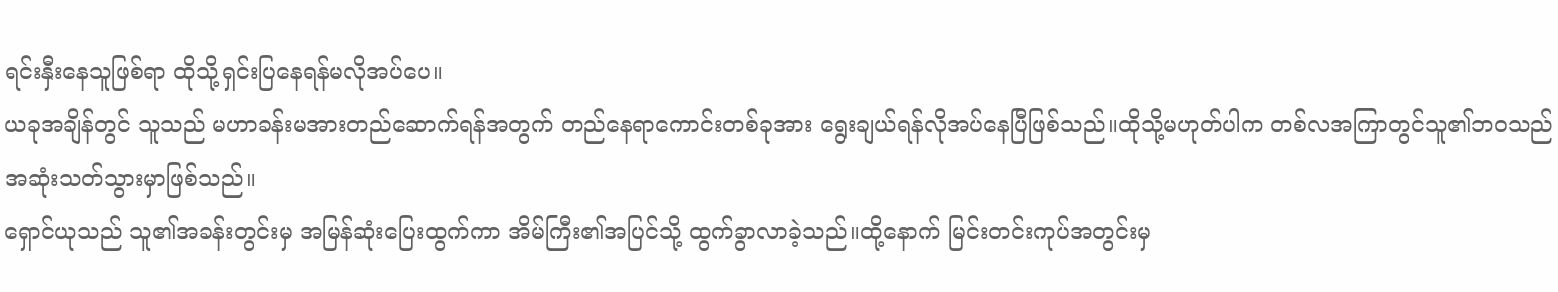ရင်းနှီးနေသူဖြစ်ရာ ထိုသို့ရှင်းပြနေရန်မလိုအပ်ပေ။
ယခုအချိန်တွင် သူသည် မဟာခန်းမအားတည်ဆောက်ရန်အတွက် တည်နေရာကောင်းတစ်ခုအား ရွေးချယ်ရန်လိုအပ်နေပြီဖြစ်သည်။ထိုသို့မဟုတ်ပါက တစ်လအကြာတွင်သူ၏ဘဝသည် အဆုံးသတ်သွားမှာဖြစ်သည်။
ရှောင်ယုသည် သူ၏အခန်းတွင်းမှ အမြန်ဆုံးပြေးထွက်ကာ အိမ်ကြီး၏အပြင်သို့ ထွက်ခွာလာခဲ့သည်။ထို့နောက် မြင်းတင်းကုပ်အတွင်းမှ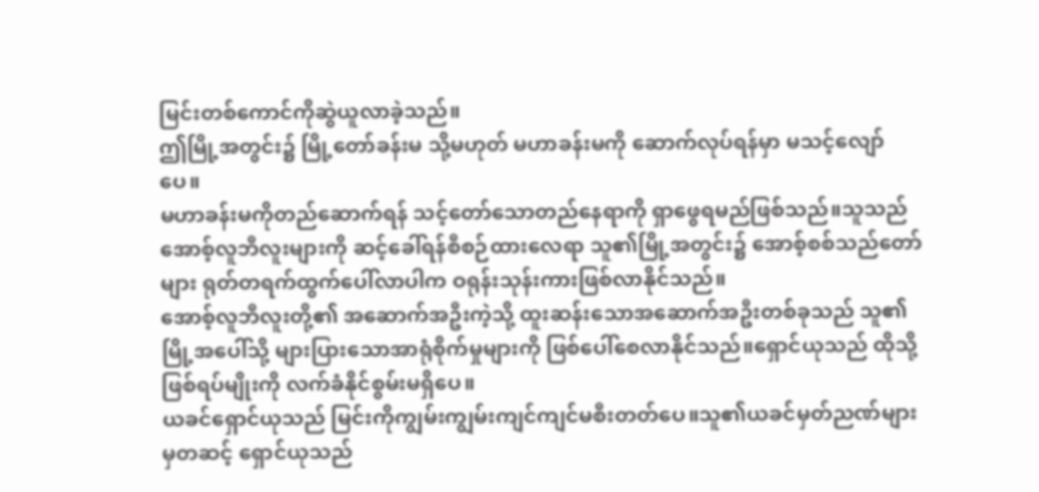မြင်းတစ်ကောင်ကိုဆွဲယူလာခဲ့သည်။
ဤမြို့အတွင်း၌ မြို့တော်ခန်းမ သို့မဟုတ် မဟာခန်းမကို ဆောက်လုပ်ရန်မှာ မသင့်လျော်ပေ။
မဟာခန်းမကိုတည်ဆောက်ရန် သင့်တော်သောတည်နေရာကို ရှာဖွေရမည်ဖြစ်သည်။သူသည် အောစ့်လူဘီလူးများကို ဆင့်ခေါ်ရန်စီစဉ်ထားလေရာ သူ၏မြို့အတွင်း၌ အောစ့်စစ်သည်တော်များ ရုတ်တရက်ထွက်ပေါ်လာပါက ဝရုန်းသုန်းကားဖြစ်လာနိုင်သည်။
အောစ့်လူဘီလူးတို့၏ အဆောက်အဦးကဲ့သို့ ထူးဆန်းသောအဆောက်အဦးတစ်ခုသည် သူ၏မြို့အပေါ်သို့ များပြားသောအာရုံစိုက်မှုများကို ဖြစ်ပေါ်စေလာနိုင်သည်။ရှောင်ယုသည် ထိုသို့ဖြစ်ရပ်မျိုးကို လက်ခံနိုင်စွမ်းမရှိပေ။
ယခင်ရှောင်ယုသည် မြင်းကိုကျွမ်းကျွမ်းကျင်ကျင်မစီးတတ်ပေ။သူ၏ယခင်မှတ်ညဏ်များမှတဆင့် ရှောင်ယုသည်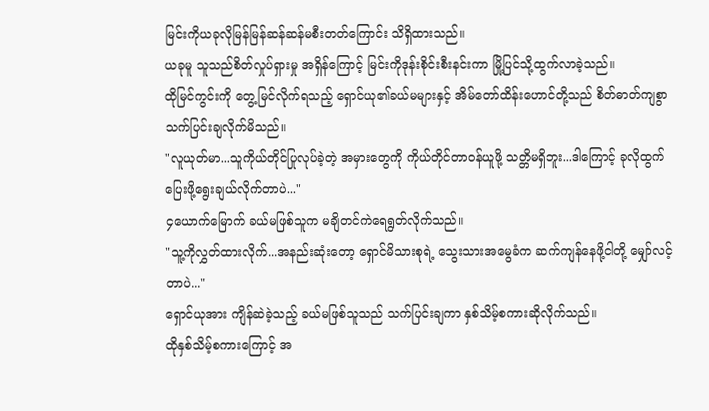မြင်းကိုယခုလိုမြန်မြန်ဆန်ဆန်မစီးတတ်ကြောင်း သိရှိထားသည်။
ယခုမူ သူသည်စိတ်လှုပ်ရှားမှု အရှိန်ကြောင့် မြင်းကိုဒုန်းစိုင်းစီးနင်းကာ မြို့ပြင်သို့ထွက်လာခဲ့သည်။
ထိုမြင်ကွင်းကို တွေ့မြင်လိုက်ရသည့် ရှောင်ယု၏ခယ်မများနှင့် အိမ်တော်ထိန်းဟောင်တို့သည် စိတ်ဓာတ်ကျစွာ သက်ပြင်းချလိုက်မိသည်။
"လူယုတ်မာ...သူကိုယ်တိုင်ပြုလုပ်ခဲ့တဲ့ အမှားတွေကို ကိုယ်တိုင်တာဝန်ယူဖို့ သတ္တိမရှိဘူး...ဒါကြောင့် ခုလိုထွက်ပြေးဖို့ရွေးချယ်လိုက်တာပဲ..."
၄ယောက်မြောက် ခယ်မဖြစ်သူက မချိတင်ကဲရေရွတ်လိုက်သည်။
"သူ့ကိုလွှတ်ထားလိုက်...အနည်းဆုံးတော့ ရှောင်မိသားစုရဲ့ သွေးသားအမွေခံက ဆက်ကျန်နေဖို့ငါတို့ မျှော်လင့်တာပဲ..."
ရှောင်ယုအား ကျိန်ဆဲခဲ့သည့် ခယ်မဖြစ်သူသည် သက်ပြင်းချကာ နှစ်သိမ့်စကားဆိုလိုက်သည်။
ထိုနှစ်သိမ့်စကားကြောင့် အ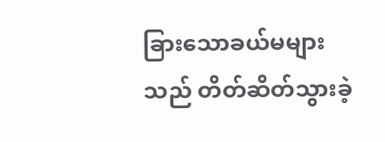ခြားသောခယ်မများသည် တိတ်ဆိတ်သွားခဲ့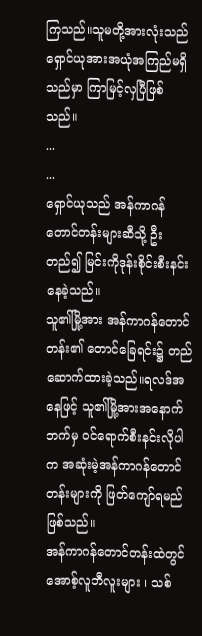ကြသည်။သူမတို့အားလုံးသည် ရှောင်ယုအားအယုံအကြည်မရှိသည်မှာ ကြာမြင့်လှပြီဖြစ်သည်။
...
...
ရှောင်ယုသည် အန်ကာဂန်တောင်တန်းများဆီသို့ ဦးတည်၍ မြင်းကိုဒုန်းစိုင်းစီးနင်းနေခဲ့သည်။
သူ၏မြို့အား အန်ကာဂန်တောင်တန်း၏ တောင်ခြေရင်း၌ တည်ဆောက်ထားခဲ့သည်။ရလဒ်အနေဖြင့် သူ၏မြို့အားအနောက်ဘက်မှ ဝင်ရောက်စီးနင်းလိုပါက အဆုံးမဲ့အန်ကာဂန်တောင်တန်းများကို ဖြတ်ကျော်ရမည်ဖြစ်သည်။
အန်ကာဂန်တောင်တန်းထဲတွင် အောစ့်လူဘီလူးများ ၊ သစ်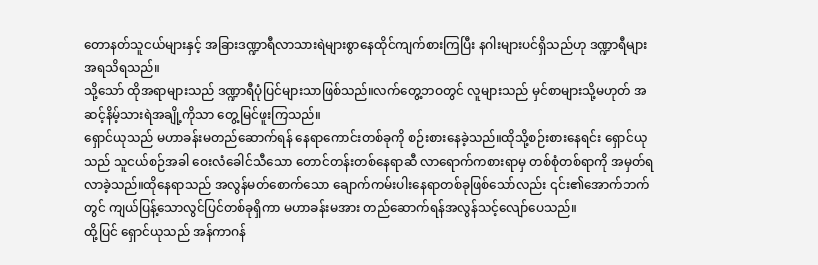တောနတ်သူငယ်များနှင့် အခြားဒဏ္ဍာရီလာသားရဲများစွာနေထိုင်ကျက်စားကြပြီး နဂါးများပင်ရှိသည်ဟု ဒဏ္ဍာရီများအရသိရသည်။
သို့သော် ထိုအရာများသည် ဒဏ္ဍာရီပုံပြင်များသာဖြစ်သည်။လက်တွေ့ဘဝတွင် လူများသည် မှင်စာများသို့မဟုတ် အဆင့်နိမ့်သားရဲအချို့ကိုသာ တွေ့မြင်ဖူးကြသည်။
ရှောင်ယုသည် မဟာခန်းမတည်ဆောက်ရန် နေရာကောင်းတစ်ခုကို စဉ်းစားနေခဲ့သည်။ထိုသို့စဉ်းစားနေရင်း ရှောင်ယုသည် သူငယ်စဉ်အခါ ဝေးလံခေါင်သီသော တောင်တန်းတစ်နေရာဆီ လာရောက်ကစားရာမှ တစ်စုံတစ်ရာကို အမှတ်ရလာခဲ့သည်။ထိုနေရာသည် အလွန်မတ်စောက်သော ချောက်ကမ်းပါးနေရာတစ်ခုဖြစ်သော်လည်း ၎င်း၏အောက်ဘက်တွင် ကျယ်ပြန့်သောလွင်ပြင်တစ်ခုရှိကာ မဟာခန်းမအား တည်ဆောက်ရန်အလွန်သင့်လျော်ပေသည်။
ထို့ပြင် ရှောင်ယုသည် အန်ကာဂန်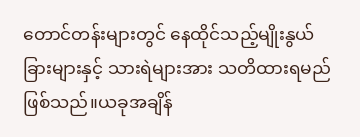တောင်တန်းများတွင် နေထိုင်သည့်မျိုးနွယ်ခြားများနှင့် သားရဲများအား သတိထားရမည်ဖြစ်သည်။ယခုအချိန်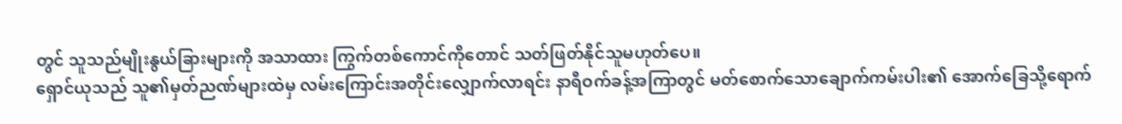တွင် သူသည်မျိုးနွယ်ခြားများကို အသာထား ကြွက်တစ်ကောင်ကိုတောင် သတ်ဖြတ်နိုင်သူမဟုတ်ပေ။
ရှောင်ယုသည် သူ၏မှတ်ညဏ်များထဲမှ လမ်းကြောင်းအတိုင်းလျှောက်လာရင်း နာရီဝက်ခန့်အကြာတွင် မတ်စောက်သောချောက်ကမ်းပါး၏ အောက်ခြေသို့ရောက်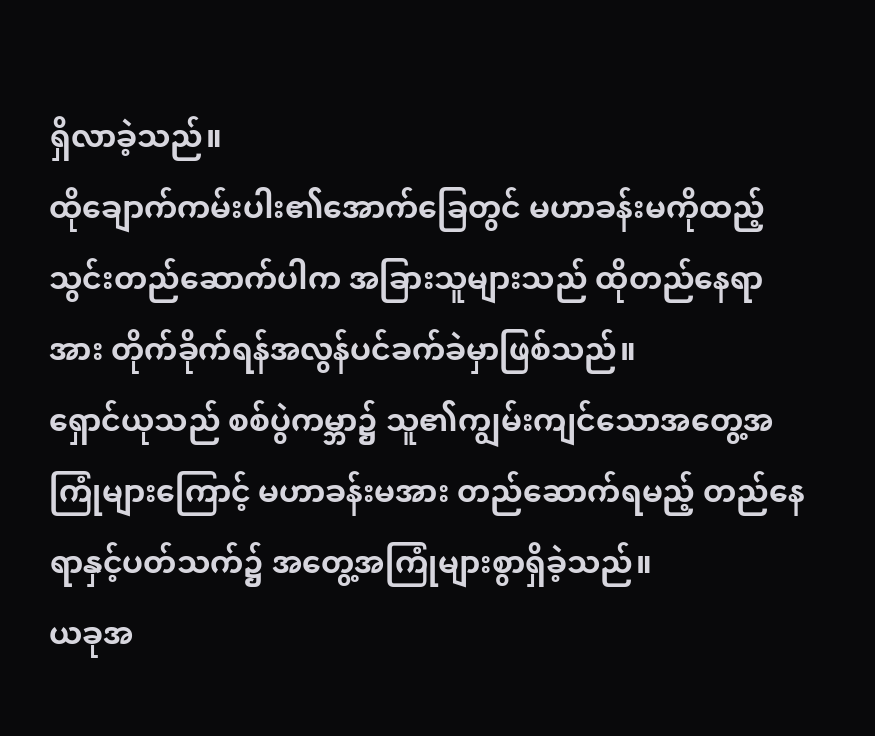ရှိလာခဲ့သည်။
ထိုချောက်ကမ်းပါး၏အောက်ခြေတွင် မဟာခန်းမကိုထည့်သွင်းတည်ဆောက်ပါက အခြားသူများသည် ထိုတည်နေရာအား တိုက်ခိုက်ရန်အလွန်ပင်ခက်ခဲမှာဖြစ်သည်။
ရှောင်ယုသည် စစ်ပွဲကမ္ဘာ၌ သူ၏ကျွမ်းကျင်သောအတွေ့အကြုံများကြောင့် မဟာခန်းမအား တည်ဆောက်ရမည့် တည်နေရာနှင့်ပတ်သက်၌ အတွေ့အကြုံများစွာရှိခဲ့သည်။
ယခုအ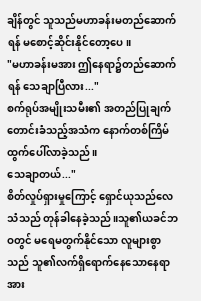ချိန်တွင် သူသည်မဟာခန်းမတည်ဆောက်ရန် မစောင့်ဆိုင်းနိုင်တော့ပေ။
"မဟာခန်းမအား ဤနေရာ၌တည်ဆောက်ရန် သေချာပြီလား..."
စက်ရုပ်အမျိုးသမီး၏ အတည်ပြုချက်တောင်းခံသည့်အသံက နောက်တစ်ကြိမ် ထွက်ပေါ်လာခဲ့သည်။
သေချာတယ်..."
စိတ်လှုပ်ရှားမှုကြောင့် ရှောင်ယုသည်လေသံသည် တုန်ခါနေခဲ့သည်။သူ၏ယခင်ဘဝတွင် မရေမတွက်နိုင်သော လူများစွာသည် သူ၏လက်ရှိရောက်နေသောနေရာအား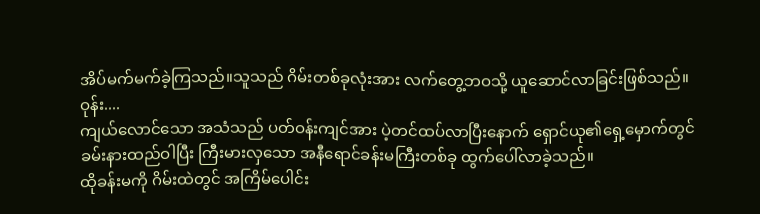အိပ်မက်မက်ခဲ့ကြသည်။သူသည် ဂိမ်းတစ်ခုလုံးအား လက်တွေ့ဘဝသို့ ယူဆောင်လာခြင်းဖြစ်သည်။
ဝုန်း....
ကျယ်လောင်သော အသံသည် ပတ်ဝန်းကျင်အား ပဲ့တင်ထပ်လာပြီးနောက် ရှောင်ယု၏ရှေ့မှောက်တွင် ခမ်းနားထည်ဝါပြီး ကြီးမားလှသော အနီရောင်ခန်းမကြီးတစ်ခု ထွက်ပေါ်လာခဲ့သည်။
ထိုခန်းမကို ဂိမ်းထဲတွင် အကြိမ်ပေါင်း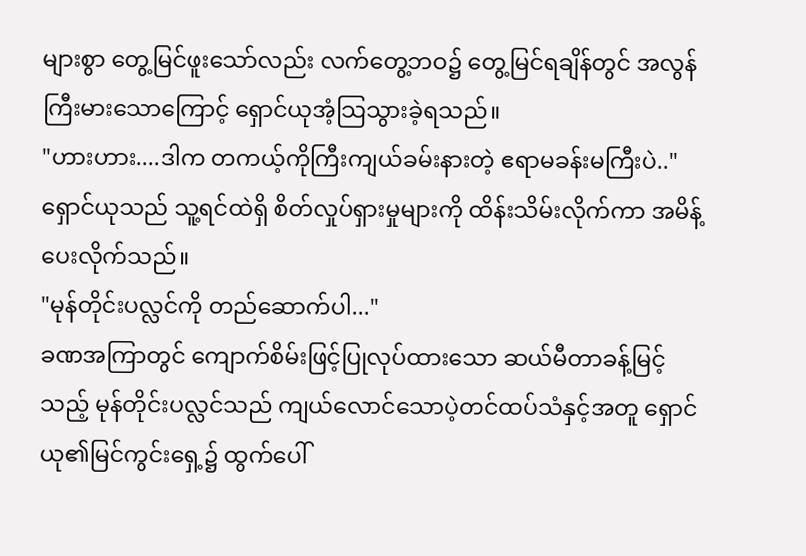များစွာ တွေ့မြင်ဖူးသော်လည်း လက်တွေ့ဘဝ၌ တွေ့မြင်ရချိန်တွင် အလွန်ကြီးမားသောကြောင့် ရှောင်ယုအံ့သြသွားခဲ့ရသည်။
"ဟားဟား....ဒါက တကယ့်ကိုကြီးကျယ်ခမ်းနားတဲ့ ဧရာမခန်းမကြီးပဲ.."
ရှောင်ယုသည် သူ့ရင်ထဲရှိ စိတ်လှုပ်ရှားမှုများကို ထိန်းသိမ်းလိုက်ကာ အမိန့်ပေးလိုက်သည်။
"မုန်တိုင်းပလ္လင်ကို တည်ဆောက်ပါ..."
ခဏအကြာတွင် ကျောက်စိမ်းဖြင့်ပြုလုပ်ထားသော ဆယ်မီတာခန့်မြင့်သည့် မုန်တိုင်းပလ္လင်သည် ကျယ်လောင်သောပဲ့တင်ထပ်သံနှင့်အတူ ရှောင်ယု၏မြင်ကွင်းရှေ့၌ ထွက်ပေါ်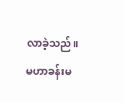လာခဲ့သည်။
မဟာခန်းမ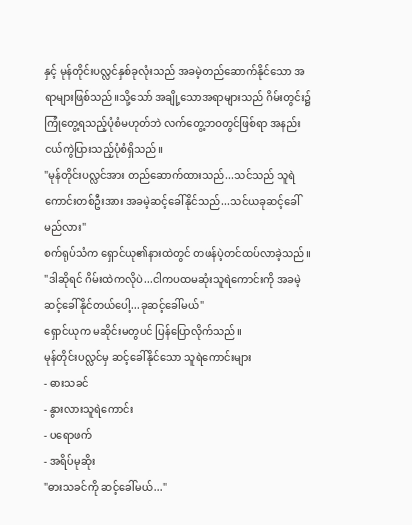နှင့် မုန်တိုင်းပလ္လင်နှစ်ခုလုံးသည် အခမဲ့တည်ဆောက်နိုင်သော အရာများဖြစ်သည်။သို့သော် အချို့သောအရာများသည် ဂိမ်းတွင်း၌ကြုံတွေ့ရသည့်ပုံစံမဟုတ်ဘဲ လက်တွေ့ဘဝတွင်ဖြစ်ရာ အနည်းငယ်ကွဲပြားသည့်ပုံစံရှိသည်။
"မုန်တိုင်းပလ္လင်အား တည်ဆောက်ထားသည်...သင်သည် သူရဲကောင်းတစ်ဦးအား အခမဲ့ဆင့်ခေါ်နိုင်သည်...သင်ယခုဆင့်ခေါ်မည်လား"
စက်ရုပ်သံက ရှောင်ယု၏နားထဲတွင် တဖန်ပဲ့တင်ထပ်လာခဲ့သည်။
"ဒါဆိုရင် ဂိမ်းထဲကလိုပဲ...ငါကပထမဆုံးသူရဲကောင်းကို အခမဲ့ဆင့်ခေါ်နိုင်တယ်ပေါ့...ခုဆင့်ခေါ်မယ်"
ရှောင်ယုက မဆိုင်းမတွပင် ပြန်ပြောလိုက်သည်။
မုန်တိုင်းပလ္လင်မှ ဆင့်ခေါ်နိုင်သော သူရဲကောင်းများ
- ဓားသခင်
- နွားလားသူရဲကောင်း
- ပရောဖက်
- အရိပ်မုဆိုး
"ဓားသခင်ကို ဆင့်ခေါ်မယ်..."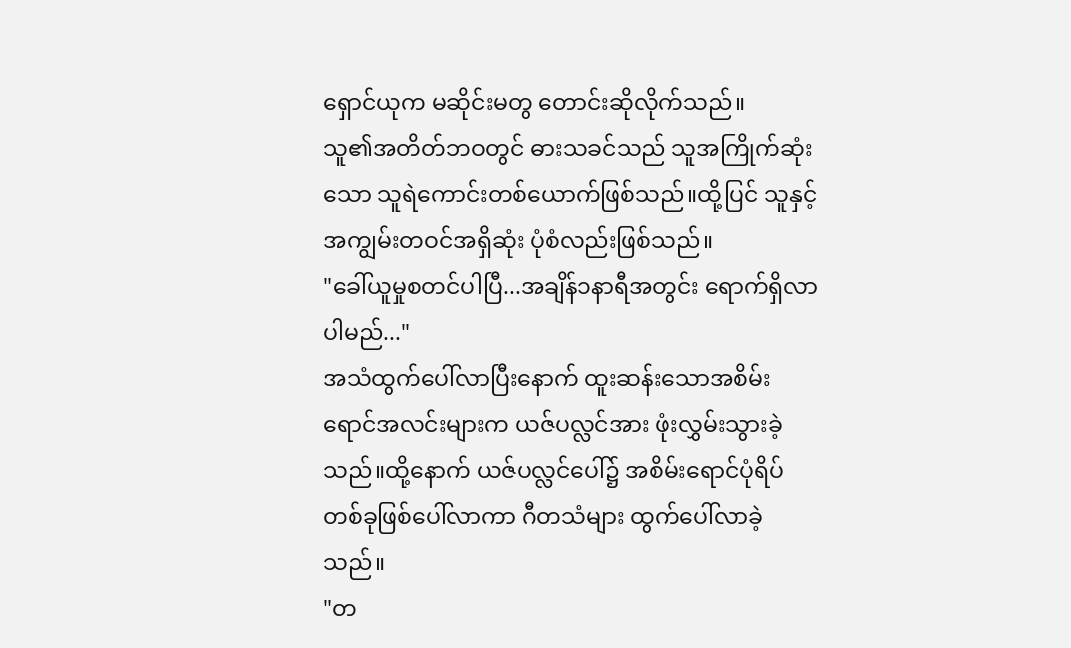ရှောင်ယုက မဆိုင်းမတွ တောင်းဆိုလိုက်သည်။
သူ၏အတိတ်ဘဝတွင် ဓားသခင်သည် သူအကြိုက်ဆုံးသော သူရဲကောင်းတစ်ယောက်ဖြစ်သည်။ထို့ပြင် သူနှင့်အကျွမ်းတဝင်အရှိဆုံး ပုံစံလည်းဖြစ်သည်။
"ခေါ်ယူမှုစတင်ပါပြီ...အချိန်၁နာရီအတွင်း ရောက်ရှိလာပါမည်..."
အသံထွက်ပေါ်လာပြီးနောက် ထူးဆန်းသောအစိမ်းရောင်အလင်းများက ယဇ်ပလ္လင်အား ဖုံးလွှမ်းသွားခဲ့သည်။ထို့နောက် ယဇ်ပလ္လင်ပေါ်၌ အစိမ်းရောင်ပုံရိပ်တစ်ခုဖြစ်ပေါ်လာကာ ဂီတသံများ ထွက်ပေါ်လာခဲ့သည်။
"တ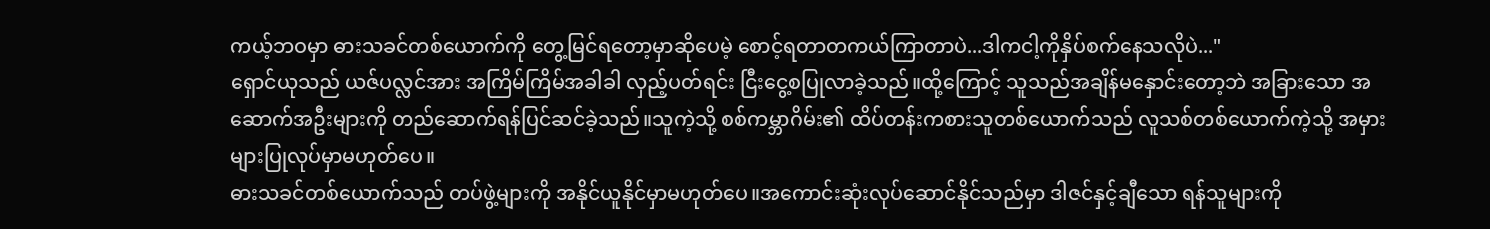ကယ့်ဘဝမှာ ဓားသခင်တစ်ယောက်ကို တွေ့မြင်ရတော့မှာဆိုပေမဲ့ စောင့်ရတာတကယ်ကြာတာပဲ...ဒါကငါ့ကိုနှိပ်စက်နေသလိုပဲ..."
ရှောင်ယုသည် ယဇ်ပလ္လင်အား အကြိမ်ကြိမ်အခါခါ လှည့်ပတ်ရင်း ငြီးငွေ့စပြုလာခဲ့သည်။ထို့ကြောင့် သူသည်အချိန်မနှောင်းတော့ဘဲ အခြားသော အဆောက်အဦးများကို တည်ဆောက်ရန်ပြင်ဆင်ခဲ့သည်။သူကဲ့သို့ စစ်ကမ္ဘာဂိမ်း၏ ထိပ်တန်းကစားသူတစ်ယောက်သည် လူသစ်တစ်ယောက်ကဲ့သို့ အမှားများပြုလုပ်မှာမဟုတ်ပေ။
ဓားသခင်တစ်ယောက်သည် တပ်ဖွဲ့များကို အနိုင်ယူနိုင်မှာမဟုတ်ပေ။အကောင်းဆုံးလုပ်ဆောင်နိုင်သည်မှာ ဒါဇင်နှင့်ချီသော ရန်သူများကို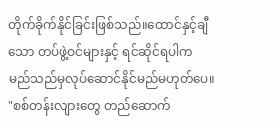တိုက်ခိုက်နိုင်ခြင်းဖြစ်သည်။ထောင်နှင့်ချီသော တပ်ဖွဲ့ဝင်များနှင့် ရင်ဆိုင်ရပါက မည်သည်မှလုပ်ဆောင်နိုင်မည်မဟုတ်ပေ။
"စစ်တန်းလျားတွေ တည်ဆောက်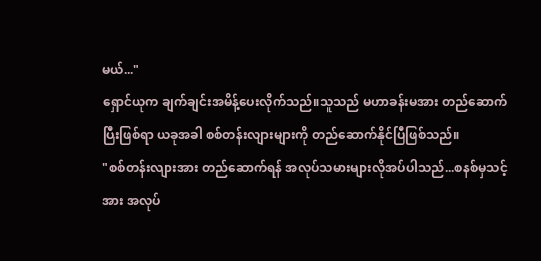မယ်..."
ရှောင်ယုက ချက်ချင်းအမိန့်ပေးလိုက်သည်။သူသည် မဟာခန်းမအား တည်ဆောက်ပြီးဖြစ်ရာ ယခုအခါ စစ်တန်းလျားများကို တည်ဆောက်နိုင်ပြီဖြစ်သည်။
"စစ်တန်းလျားအား တည်ဆောက်ရန် အလုပ်သမားများလိုအပ်ပါသည်...စနစ်မှသင့်အား အလုပ်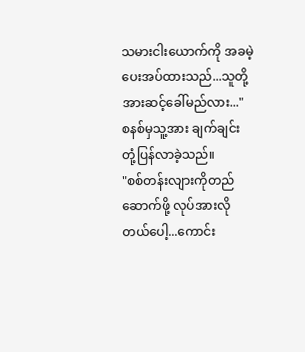သမားငါးယောက်ကို အခမဲ့ပေးအပ်ထားသည်...သူတို့အားဆင့်ခေါ်မည်လား..."
စနစ်မှသူ့အား ချက်ချင်းတုံ့ပြန်လာခဲ့သည်။
"စစ်တန်းလျားကိုတည်ဆောက်ဖို့ လုပ်အားလိုတယ်ပေါ့...ကောင်း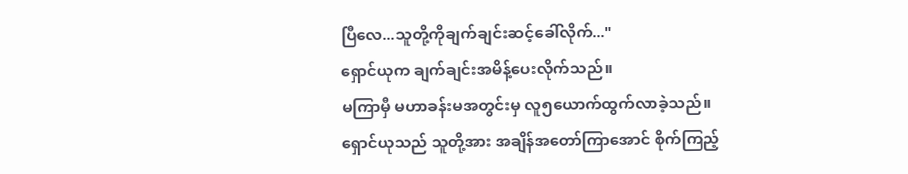ပြီလေ...သူတို့ကိုချက်ချင်းဆင့်ခေါ်လိုက်..."
ရှောင်ယုက ချက်ချင်းအမိန့်ပေးလိုက်သည်။
မကြာမှီ မဟာခန်းမအတွင်းမှ လူ၅ယောက်ထွက်လာခဲ့သည်။
ရှောင်ယုသည် သူတို့အား အချိန်အတော်ကြာအောင် စိုက်ကြည့်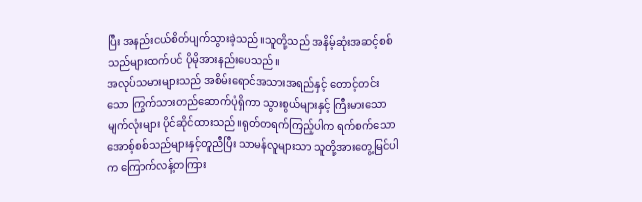ပြီး အနည်းငယ်စိတ်ပျက်သွားခဲ့သည်။သူတို့သည် အနိမ့်ဆုံးအဆင့်စစ်သည်များထက်ပင် ပိုမိုအားနည်းပေသည်။
အလုပ်သမားများသည် အစိမ်းရောင်အသားအရည်နှင့် တောင့်တင်းသော ကြွက်သားတည်ဆောက်ပုံရှိကာ သွားစွယ်များနှင့် ကြီးမားသောမျက်လုံးများ ပိုင်ဆိုင်ထားသည်။ရုတ်တရက်ကြည့်ပါက ရက်စက်သော အောစ့်စစ်သည်များနှင့်တူညီပြီး သာမန်လူများသာ သူတို့အားတွေ့မြင်ပါက ကြောက်လန့်တကြား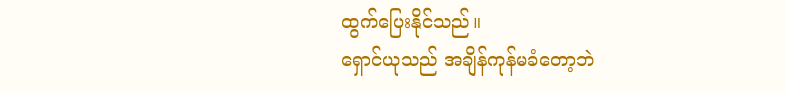ထွက်ပြေးနိုင်သည်။
ရှောင်ယုသည် အချိန်ကုန်မခံတော့ဘဲ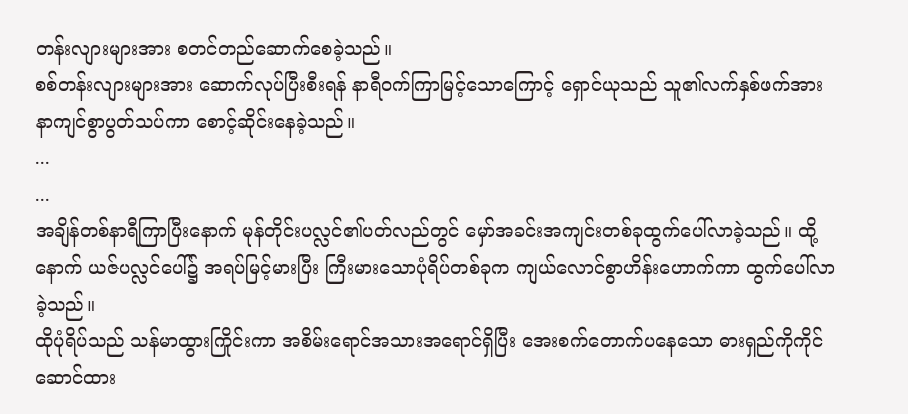တန်းလျားများအား စတင်တည်ဆောက်စေခဲ့သည်။
စစ်တန်းလျားများအား ဆောက်လုပ်ပြီးစီးရန် နာရီဝက်ကြာမြင့်သောကြောင့် ရှောင်ယုသည် သူ၏လက်နှစ်ဖက်အား နာကျင်စွာပွတ်သပ်ကာ စောင့်ဆိုင်းနေခဲ့သည်။
...
...
အချိန်တစ်နာရီကြာပြီးနောက် မုန်တိုင်းပလ္လင်၏ပတ်လည်တွင် မှော်အခင်းအကျင်းတစ်ခုထွက်ပေါ်လာခဲ့သည်။ ထို့နောက် ယဇ်ပလ္လင်ပေါ်၌ အရပ်မြင့်မားပြီး ကြီးမားသောပုံရိပ်တစ်ခုက ကျယ်လောင်စွာဟိန်းဟောက်ကာ ထွက်ပေါ်လာခဲ့သည်။
ထိုပုံရိပ်သည် သန်မာထွားကြိုင်းကာ အစိမ်းရောင်အသားအရောင်ရှိပြီး အေးစက်တောက်ပနေသော ဓားရှည်ကိုကိုင်ဆောင်ထား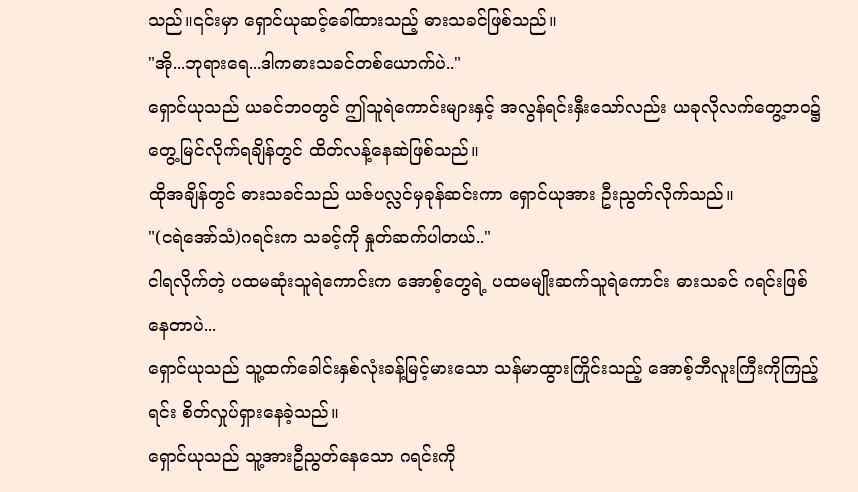သည်။၎င်းမှာ ရှောင်ယုဆင့်ခေါ်ထားသည့် ဓားသခင်ဖြစ်သည်။
"အို...ဘုရားရေ...ဒါကဓားသခင်တစ်ယောက်ပဲ.."
ရှောင်ယုသည် ယခင်ဘဝတွင် ဤသူရဲကောင်းများနှင့် အလွန်ရင်းနှီးသော်လည်း ယခုလိုလက်တွေ့ဘဝ၌ တွေ့မြင်လိုက်ရချိန်တွင် ထိတ်လန့်နေဆဲဖြစ်သည်။
ထိုအချိန်တွင် ဓားသခင်သည် ယဇ်ပလ္လင်မှခုန်ဆင်းကာ ရှောင်ယုအား ဦးညွတ်လိုက်သည်။
"(ငရဲအော်သံ)ဂရင်းက သခင့်ကို နှုတ်ဆက်ပါတယ်.."
ငါရလိုက်တဲ့ ပထမဆုံးသူရဲကောင်းက အောစ့်တွေရဲ့ ပထမမျိုးဆက်သူရဲကောင်း ဓားသခင် ဂရင်းဖြစ်နေတာပဲ...
ရှောင်ယုသည် သူ့ထက်ခေါင်းနှစ်လုံးခန့်မြင့်မားသော သန်မာထွားကြိုင်းသည့် အောစ့်ဘီလူးကြီးကိုကြည့်ရင်း စိတ်လှုပ်ရှားနေခဲ့သည်။
ရှောင်ယုသည် သူ့အားဦညွတ်နေသော ဂရင်းကို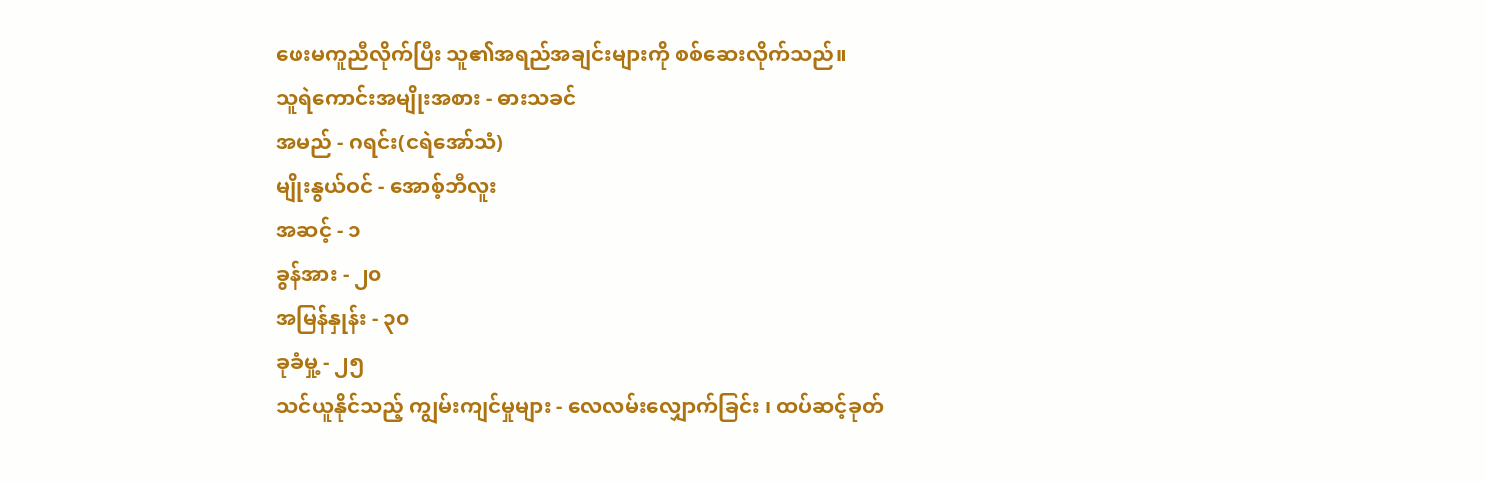ဖေးမကူညီလိုက်ပြီး သူ၏အရည်အချင်းများကို စစ်ဆေးလိုက်သည်။
သူရဲကောင်းအမျိုးအစား - ဓားသခင်
အမည် - ဂရင်း(ငရဲအော်သံ)
မျိုးနွယ်ဝင် - အောစ့်ဘီလူး
အဆင့် - ၁
ခွန်အား - ၂၀
အမြန်နှုန်း - ၃၀
ခုခံမှု့ - ၂၅
သင်ယူနိုင်သည့် ကျွမ်းကျင်မှုများ - လေလမ်းလျှောက်ခြင်း ၊ ထပ်ဆင့်ခုတ်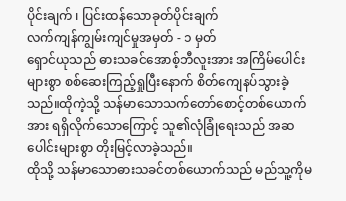ပိုင်းချက် ၊ ပြင်းထန်သောခုတ်ပိုင်းချက်
လက်ကျန်ကျွမ်းကျင်မှုအမှတ် - ၁ မှတ်
ရှောင်ယုသည် ဓားသခင်အောစ့်ဘီလူးအား အကြိမ်ပေါင်းများစွာ စစ်ဆေးကြည့်ရှုပြီးနောက် စိတ်ကျေနပ်သွားခဲ့သည်။ထိုကဲ့သို့ သန်မာသောသက်တော်စောင့်တစ်ယောက်အား ရရှိလိုက်သောကြောင့် သူ၏လုံခြုံရေးသည် အဆပေါင်းများစွာ တိုးမြင့်လာခဲ့သည်။
ထိုသို့ သန်မာသောဓားသခင်တစ်ယောက်သည် မည်သူ့ကိုမ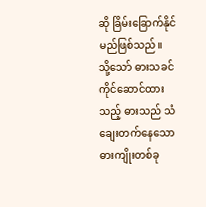ဆို ခြိမ်းခြောက်နိုင်မည်ဖြစ်သည်။
သို့သော် ဓားသခင်ကိုင်ဆောင်ထားသည့် ဓားသည် သံချေးတက်နေသော ဓားကျိုးတစ်ခု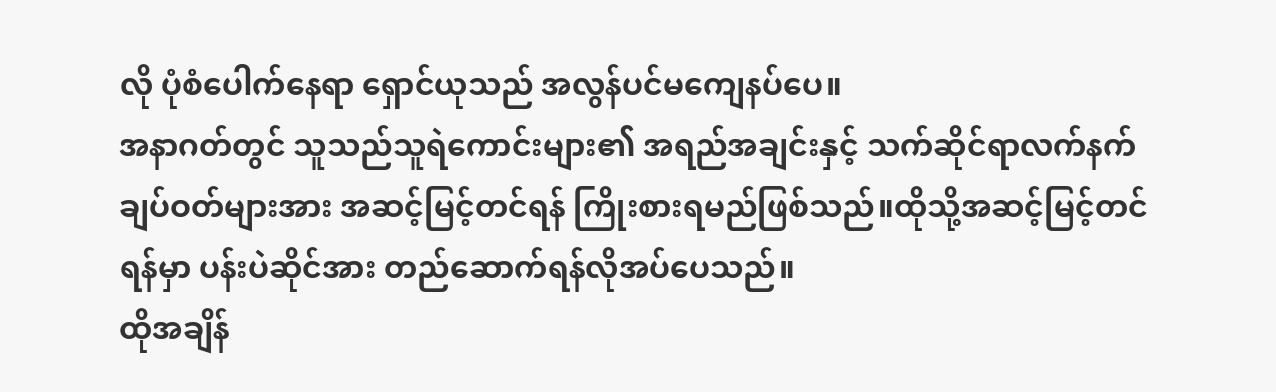လို ပုံစံပေါက်နေရာ ရှောင်ယုသည် အလွန်ပင်မကျေနပ်ပေ။
အနာဂတ်တွင် သူသည်သူရဲကောင်းများ၏ အရည်အချင်းနှင့် သက်ဆိုင်ရာလက်နက် ချပ်ဝတ်များအား အဆင့်မြင့်တင်ရန် ကြိုးစားရမည်ဖြစ်သည်။ထိုသို့အဆင့်မြင့်တင်ရန်မှာ ပန်းပဲဆိုင်အား တည်ဆောက်ရန်လိုအပ်ပေသည်။
ထိုအချိန်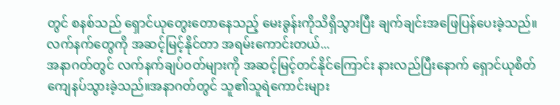တွင် စနစ်သည် ရှောင်ယုတွေးတောနေသည့် မေးခွန်းကိုသိရှိသွားပြီး ချက်ချင်းအဖြေပြန်ပေးခဲ့သည်။
လက်နက်တွေကို အဆင့်မြင့်နိုင်တာ အရမ်းကောင်းတယ်...
အနာဂတ်တွင် လက်နက်ချပ်ဝတ်များကို အဆင့်မြင့်တင်နိုင်ကြောင်း နားလည်ပြီးနောက် ရှောင်ယုစိတ်ကျေနပ်သွားခဲ့သည်။အနာဂတ်တွင် သူ၏သူရဲကောင်းများ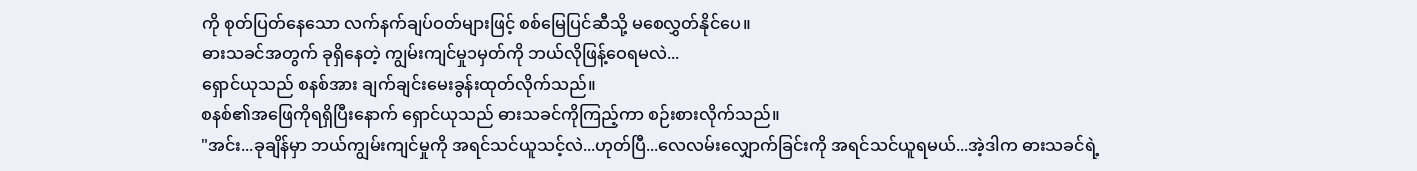ကို စုတ်ပြတ်နေသော လက်နက်ချပ်ဝတ်များဖြင့် စစ်မြေပြင်ဆီသို့ မစေလွှတ်နိုင်ပေ။
ဓားသခင်အတွက် ခုရှိနေတဲ့ ကျွမ်းကျင်မှု၁မှတ်ကို ဘယ်လိုဖြန့်ဝေရမလဲ...
ရှောင်ယုသည် စနစ်အား ချက်ချင်းမေးခွန်းထုတ်လိုက်သည်။
စနစ်၏အဖြေကိုရရှိပြီးနောက် ရှောင်ယုသည် ဓားသခင်ကိုကြည့်ကာ စဉ်းစားလိုက်သည်။
"အင်း...ခုချိန်မှာ ဘယ်ကျွမ်းကျင်မှုကို အရင်သင်ယူသင့်လဲ...ဟုတ်ပြီ...လေလမ်းလျှောက်ခြင်းကို အရင်သင်ယူရမယ်...အဲ့ဒါက ဓားသခင်ရဲ့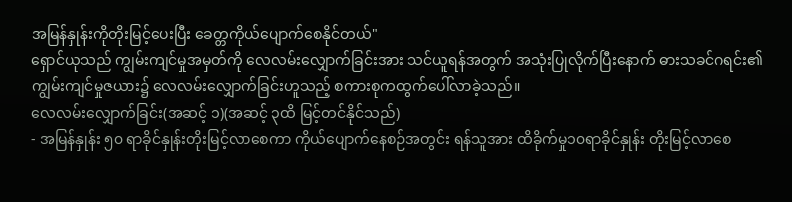အမြန်နှုန်းကိုတိုးမြင့်ပေးပြီး ခေတ္တကိုယ်ပျောက်စေနိုင်တယ်"
ရှောင်ယုသည် ကျွမ်းကျင်မှုအမှတ်ကို လေလမ်းလျှောက်ခြင်းအား သင်ယူရန်အတွက် အသုံးပြုလိုက်ပြီးနောက် ဓားသခင်ဂရင်း၏ ကျွမ်းကျင်မှုဇယား၌ လေလမ်းလျှောက်ခြင်းဟူသည့် စကားစုကထွက်ပေါ်လာခဲ့သည်။
လေလမ်းလျှောက်ခြင်း(အဆင့် ၁)(အဆင့် ၃ထိ မြင့်တင်နိုင်သည်)
- အမြန်နှုန်း ၅၀ ရာခိုင်နှုန်းတိုးမြင့်လာစေကာ ကိုယ်ပျောက်နေစဉ်အတွင်း ရန်သူအား ထိခိုက်မှု၁၀ရာခိုင်နှုန်း တိုးမြင့်လာစေ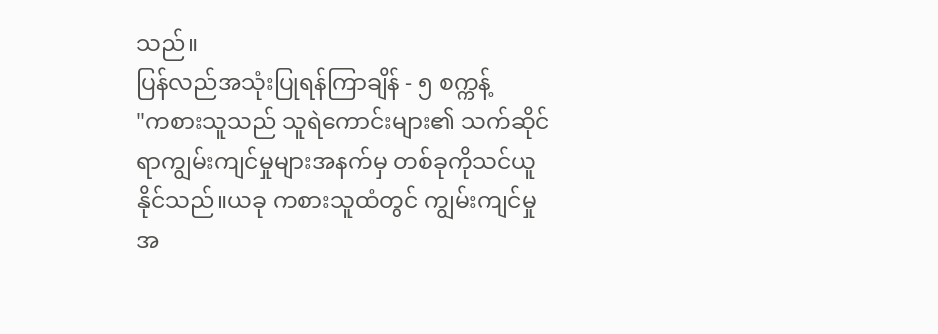သည်။
ပြန်လည်အသုံးပြုရန်ကြာချိန် - ၅ စက္ကန့်
"ကစားသူသည် သူရဲကောင်းများ၏ သက်ဆိုင်ရာကျွမ်းကျင်မှုများအနက်မှ တစ်ခုကိုသင်ယူနိုင်သည်။ယခု ကစားသူထံတွင် ကျွမ်းကျင်မှုအ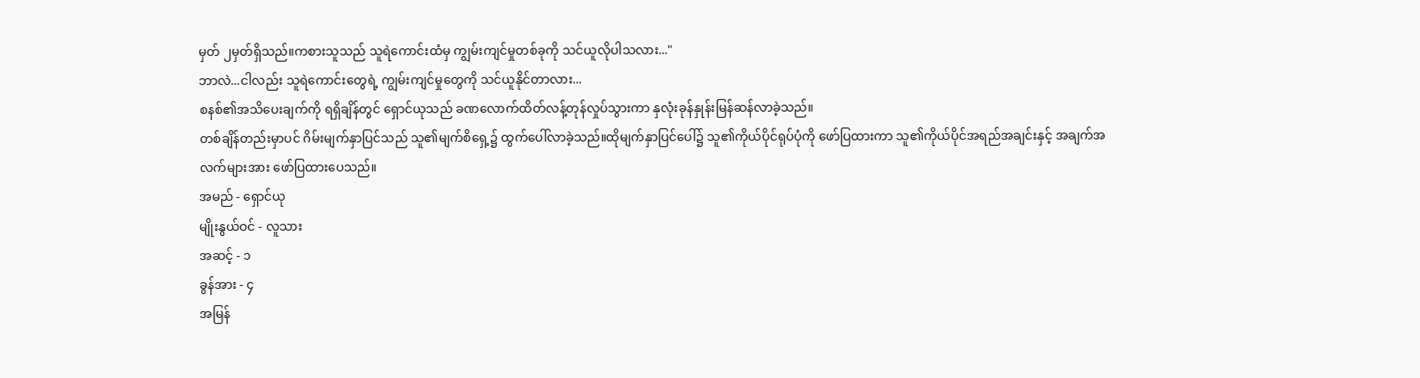မှတ် ၂မှတ်ရှိသည်။ကစားသူသည် သူရဲကောင်းထံမှ ကျွမ်းကျင်မှုတစ်ခုကို သင်ယူလိုပါသလား..."
ဘာလဲ...ငါလည်း သူရဲကောင်းတွေရဲ့ ကျွမ်းကျင်မှုတွေကို သင်ယူနိုင်တာလား...
စနစ်၏အသိပေးချက်ကို ရရှိချိန်တွင် ရှောင်ယုသည် ခဏလောက်ထိတ်လန့်တုန်လှုပ်သွားကာ နှလုံးခုန်နှုန်းမြန်ဆန်လာခဲ့သည်။
တစ်ချိန်တည်းမှာပင် ဂိမ်းမျက်နှာပြင်သည် သူ၏မျက်စိရှေ့၌ ထွက်ပေါ်လာခဲ့သည်။ထိုမျက်နှာပြင်ပေါ်၌ သူ၏ကိုယ်ပိုင်ရုပ်ပုံကို ဖော်ပြထားကာ သူ၏ကိုယ်ပိုင်အရည်အချင်းနှင့် အချက်အလက်များအား ဖော်ပြထားပေသည်။
အမည် - ရှောင်ယု
မျိုးနွယ်ဝင် - လူသား
အဆင့် - ၁
ခွန်အား - ၄
အမြန်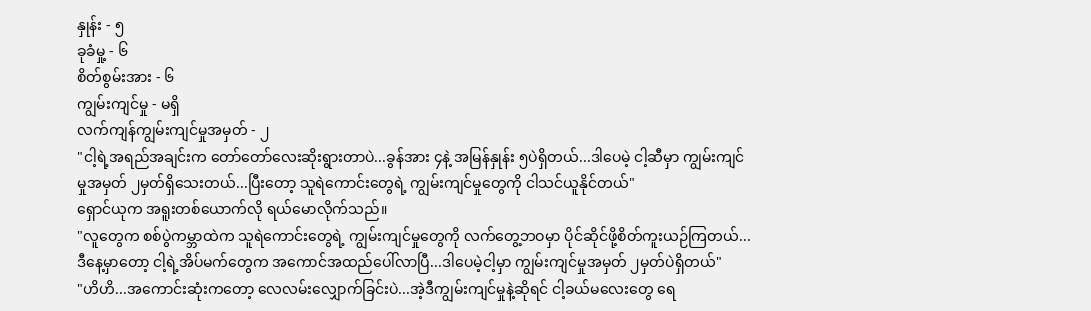နှုန်း - ၅
ခုခံမှု့ - ၆
စိတ်စွမ်းအား - ၆
ကျွမ်းကျင်မှု - မရှိ
လက်ကျန်ကျွမ်းကျင်မှုအမှတ် - ၂
"ငါ့ရဲ့အရည်အချင်းက တော်တော်လေးဆိုးရွားတာပဲ...ခွန်အား ၄နဲ့ အမြန်နှုန်း ၅ပဲရှိတယ်...ဒါပေမဲ့ ငါ့ဆီမှာ ကျွမ်းကျင်မှုအမှတ် ၂မှတ်ရှိသေးတယ်...ပြီးတော့ သူရဲကောင်းတွေရဲ့ ကျွမ်းကျင်မှုတွေကို ငါသင်ယူနိုင်တယ်"
ရှောင်ယုက အရူးတစ်ယောက်လို ရယ်မောလိုက်သည်။
"လူတွေက စစ်ပွဲကမ္ဘာထဲက သူရဲကောင်းတွေရဲ့ ကျွမ်းကျင်မှုတွေကို လက်တွေ့ဘဝမှာ ပိုင်ဆိုင်ဖို့စိတ်ကူးယဉ်ကြတယ်...ဒီနေ့မှာတော့ ငါ့ရဲ့အိပ်မက်တွေက အကောင်အထည်ပေါ်လာပြီ...ဒါပေမဲ့ငါ့မှာ ကျွမ်းကျင်မှုအမှတ် ၂မှတ်ပဲရှိတယ်"
"ဟိဟိ...အကောင်းဆုံးကတော့ လေလမ်းလျှောက်ခြင်းပဲ...အဲ့ဒီကျွမ်းကျင်မှုနဲ့ဆိုရင် ငါ့ခယ်မလေးတွေ ရေ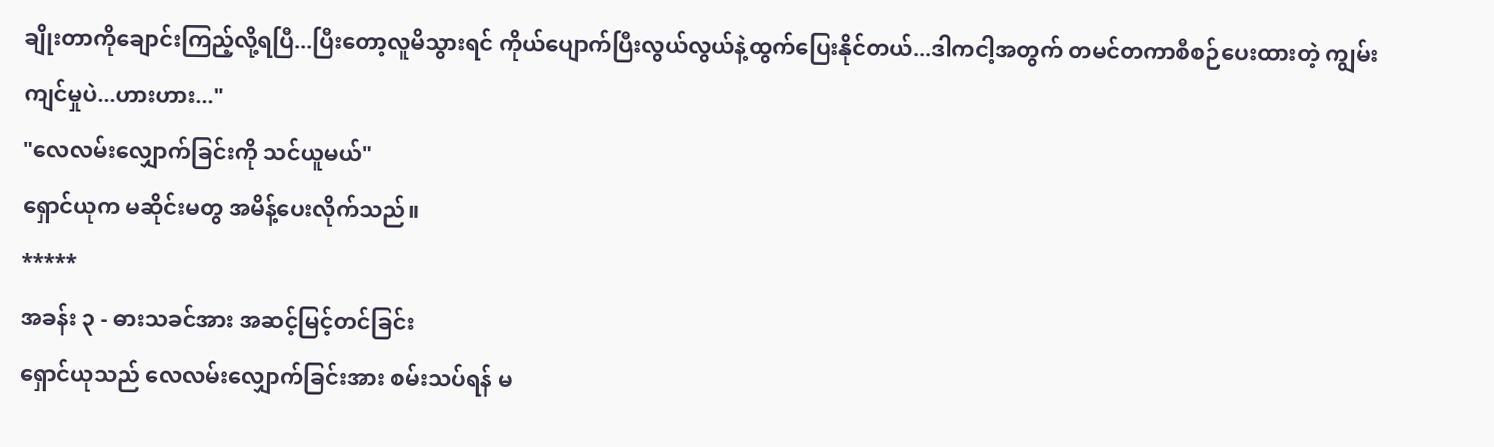ချိုးတာကိုချောင်းကြည့်လို့ရပြီ...ပြီးတော့လူမိသွားရင် ကိုယ်ပျောက်ပြီးလွယ်လွယ်နဲ့ထွက်ပြေးနိုင်တယ်...ဒါကငါ့အတွက် တမင်တကာစီစဉ်ပေးထားတဲ့ ကျွမ်းကျင်မှုပဲ...ဟားဟား..."
"လေလမ်းလျှောက်ခြင်းကို သင်ယူမယ်"
ရှောင်ယုက မဆိုင်းမတွ အမိန့်ပေးလိုက်သည်။
*****
အခန်း ၃ - ဓားသခင်အား အဆင့်မြင့်တင်ခြင်း
ရှောင်ယုသည် လေလမ်းလျှောက်ခြင်းအား စမ်းသပ်ရန် မ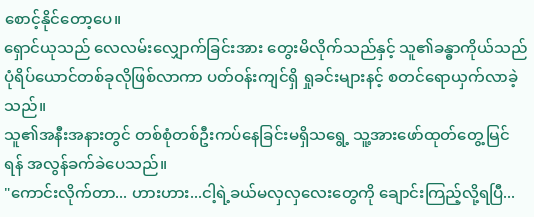စောင့်နိုင်တော့ပေ။
ရှောင်ယုသည် လေလမ်းလျှောက်ခြင်းအား တွေးမိလိုက်သည်နှင့် သူ၏ခန္ဓာကိုယ်သည် ပုံရိပ်ယောင်တစ်ခုလိုဖြစ်လာကာ ပတ်ဝန်းကျင်ရှိ ရှုခင်းများနင့် စတင်ရောယှက်လာခဲ့သည်။
သူ၏အနီးအနားတွင် တစ်စုံတစ်ဦးကပ်နေခြင်းမရှိသရွေ့ သူ့အားဖော်ထုတ်တွေ့မြင်ရန် အလွန်ခက်ခဲပေသည်။
"ကောင်းလိုက်တာ... ဟားဟား...ငါ့ရဲ့ခယ်မလှလှလေးတွေကို ချောင်းကြည့်လို့ရပြီ...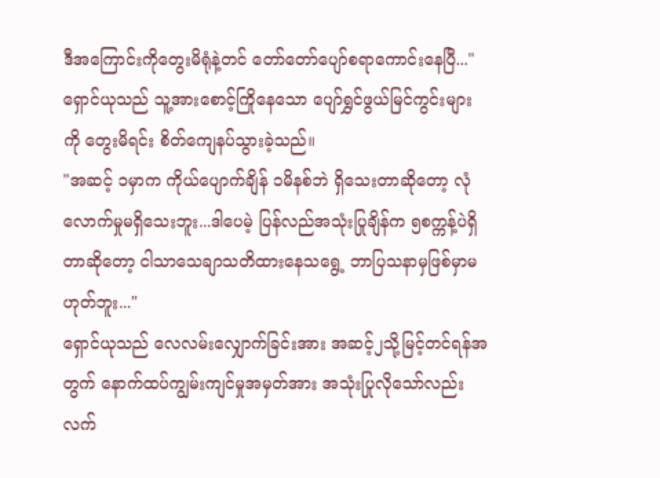ဒီအကြောင်းကိုတွေးမိရုံနဲ့တင် တော်တော်ပျော်စရာကောင်းနေပြီ..."
ရှောင်ယုသည် သူ့အားစောင့်ကြိုနေသော ပျော်ရွှင်ဖွယ်မြင်ကွင်းများကို တွေးမိရင်း စိတ်ကျေနပ်သွားခဲ့သည်။
"အဆင့် ၁မှာက ကိုယ်ပျောက်ချိန် ၁မိနစ်ဘဲ ရှိသေးတာဆိုတော့ လုံလောက်မှုမရှိသေးဘူး...ဒါပေမဲ့ ပြန်လည်အသုံးပြုချိန်က ၅စက္ကန့်ပဲရှိတာဆိုတော့ ငါသာသေချာသတိထားနေသရွေ့ ဘာပြသနာမှဖြစ်မှာမဟုတ်ဘူး..."
ရှောင်ယုသည် လေလမ်းလျှောက်ခြင်းအား အဆင့်၂သို့မြင့်တင်ရန်အတွက် နောက်ထပ်ကျွမ်းကျင်မှုအမှတ်အား အသုံးပြုလိုသော်လည်း လက်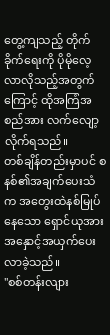တွေ့ကျသည့် တိုက်ခိုက်ရေးကို ပိုမိုလေ့လာလိုသည့်အတွက်ကြောင့် ထိုအကြံအစည်အား လက်လျော့လိုက်ရသည်။
တစ်ချိန်တည်းမှာပင် စနစ်၏အချက်ပေးသံက အတွေးထဲနစ်မြုပ်နေသော ရှောင်ယုအား အနှောင့်အယှက်ပေးလာခဲ့သည်။
"စစ်တန်းလျား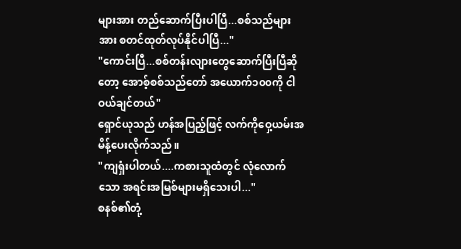များအား တည်ဆောက်ပြီးပါပြီ...စစ်သည်များအား စတင်ထုတ်လုပ်နိုင်ပါပြီ..."
"ကောင်းပြီ...စစ်တန်းလျားတွေဆောက်ပြီးပြီဆိုတော့ အောစ့်စစ်သည်တော် အယောက်၁၀၀ကို ငါဝယ်ချင်တယ်"
ရှောင်ယုသည် ဟန်အပြည့်ဖြင့် လက်ကိုဝှေ့ယမ်းအမိန့်ပေးလိုက်သည်။
"ကျရှံးပါတယ်....ကစားသူထံတွင် လုံလောက်သော အရင်းအမြစ်များမရှိသေးပါ..."
စနစ်၏တုံ့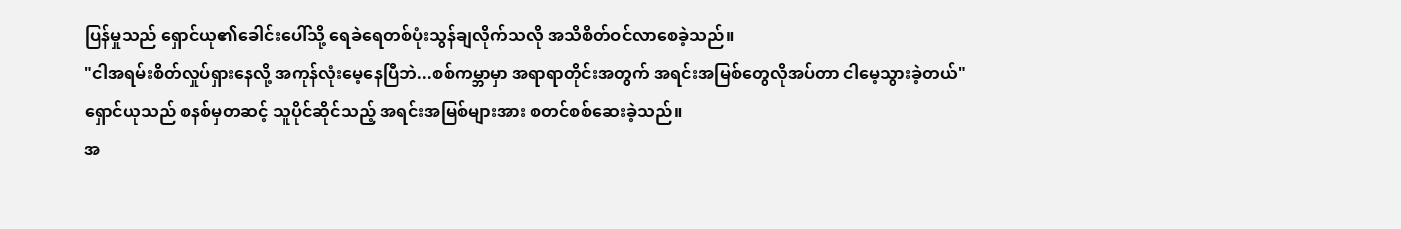ပြန်မှုသည် ရှောင်ယု၏ခေါင်းပေါ်သို့ ရေခဲရေတစ်ပုံးသွန်ချလိုက်သလို အသိစိတ်ဝင်လာစေခဲ့သည်။
"ငါအရမ်းစိတ်လှုပ်ရှားနေလို့ အကုန်လုံးမေ့နေပြီဘဲ...စစ်ကမ္ဘာမှာ အရာရာတိုင်းအတွက် အရင်းအမြစ်တွေလိုအပ်တာ ငါမေ့သွားခဲ့တယ်"
ရှောင်ယုသည် စနစ်မှတဆင့် သူပိုင်ဆိုင်သည့် အရင်းအမြစ်များအား စတင်စစ်ဆေးခဲ့သည်။
အ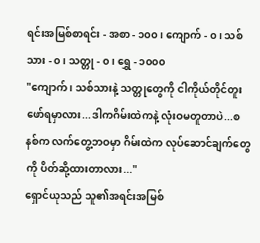ရင်းအမြစ်စာရင်း - အစာ - ၁၀၀ ၊ ကျောက် - ၀ ၊ သစ်သား - ၀ ၊ သတ္တု - ၀ ၊ ရွှေ - ၁၀၀၀
"ကျောက် ၊ သစ်သားနဲ့ သတ္တုတွေကို ငါကိုယ်တိုင်တူးဖော်ရမှာလား...ဒါကဂိမ်းထဲကနဲ့ လုံးဝမတူတာပဲ...စနစ်က လက်တွေ့ဘဝမှာ ဂိမ်းထဲက လုပ်ဆောင်ချက်တွေကို ပိတ်ဆို့ထားတာလား..."
ရှောင်ယုသည် သူ၏အရင်းအမြစ်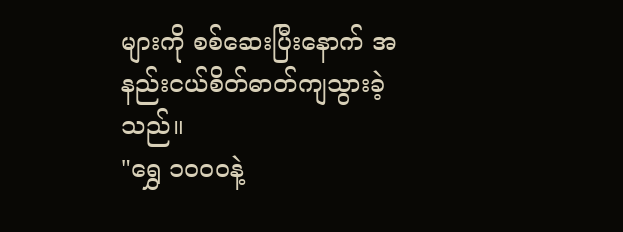များကို စစ်ဆေးပြီးနောက် အနည်းငယ်စိတ်ဓာတ်ကျသွားခဲ့သည်။
"ရွှေ ၁၀၀၀နဲ့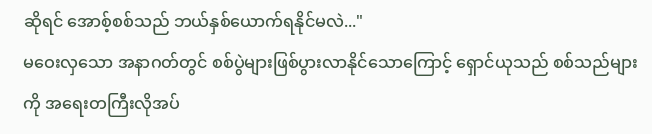ဆိုရင် အောစ့်စစ်သည် ဘယ်နှစ်ယောက်ရနိုင်မလဲ..."
မဝေးလှသော အနာဂတ်တွင် စစ်ပွဲများဖြစ်ပွားလာနိုင်သောကြောင့် ရှောင်ယုသည် စစ်သည်များကို အရေးတကြီးလိုအပ်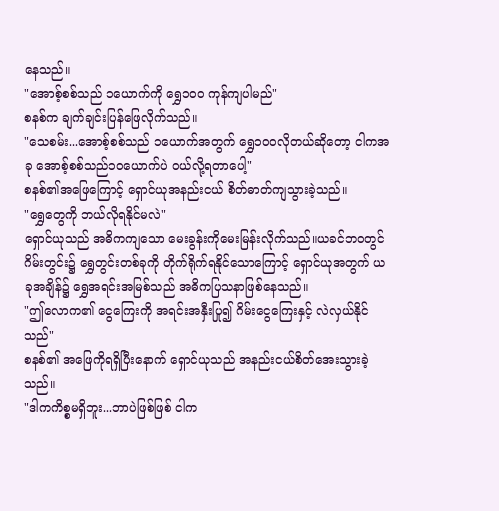နေသည်။
"အောစ့်စစ်သည် ၁ယောက်ကို ရွှေ၁၀၀ ကုန်ကျပါမည်"
စနစ်က ချက်ချင်းပြန်ဖြေလိုက်သည်။
"သေစမ်း...အောစ့်စစ်သည် ၁ယောက်အတွက် ရွှေ၁၀၀လိုတယ်ဆိုတော့ ငါကအခု အောစ့်စစ်သည်၁၀ယောက်ပဲ ဝယ်လို့ရတာပေါ့"
စနစ်၏အဖြေကြောင့် ရှောင်ယုအနည်းငယ် စိတ်ဓာတ်ကျသွားခဲ့သည်။
"ရွှေတွေကို ဘယ်လိုရနိုင်မလဲ"
ရှောင်ယုသည် အဓိကကျသော မေးခွန်းကိုမေးမြန်းလိုက်သည်။ယခင်ဘဝတွင် ဂိမ်းတွင်း၌ ရွှေတွင်းတစ်ခုကို တိုက်ရိုက်ရနိုင်သောကြောင့် ရှောင်ယုအတွက် ယခုအချိန်၌ ရွှေအရင်းအမြစ်သည် အဓိကပြသနာဖြစ်နေသည်။
"ဤလောက၏ ငွေကြေးကို အရင်းအနှီးပြု၍ ဂိမ်းငွေကြေးနှင့် လဲလှယ်နိုင်သည်"
စနစ်၏ အဖြေကိုရရှိပြီးနောက် ရှောင်ယုသည် အနည်းငယ်စိတ်အေးသွားခဲ့သည်။
"ဒါကကိစ္စမရှိဘူး...ဘာပဲဖြစ်ဖြစ် ငါက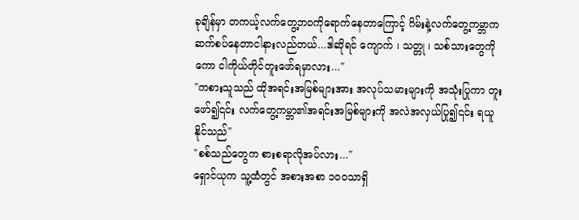ခုချိန်မှာ တကယ့်လက်တွေ့ဘဝကိုရောက်နေတာကြောင့် ဂိမ်းနဲ့လက်တွေ့ကမ္ဘာက ဆက်စပ်နေတာငါနားလည်တယ်...ဒါဆိုရင် ကျောက် ၊ သတ္တု ၊ သစ်သားတွေကိုကော ငါကိုယ်တိုင်တူးဖော်ရမှာလား..."
"ကစားသူသည် ထိုအရင်းအမြစ်များအား အလုပ်သမားများကို အသုံးပြုကာ တူးဖော်၍၎င်း လက်တွေ့ကမ္ဘာ၏အရင်းအမြစ်များကို အလဲအလှယ်ပြု၍၎င်း ရယူနိုင်သည်"
"စစ်သည်တွေက စားစရာလိုအပ်လား..."
ရှောင်ယုက သူ့ထံတွင် အစားအစာ ၁၀၀သာရှိ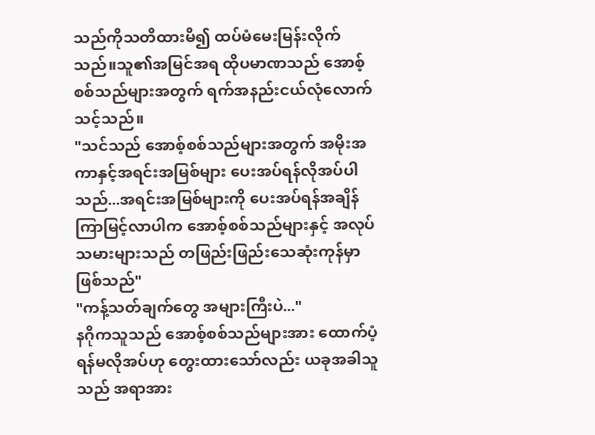သည်ကိုသတိထားမိ၍ ထပ်မံမေးမြန်းလိုက်သည်။သူ၏အမြင်အရ ထိုပမာဏသည် အောစ့်စစ်သည်များအတွက် ရက်အနည်းငယ်လုံလောက်သင့်သည်။
"သင်သည် အောစ့်စစ်သည်များအတွက် အမိုးအကာနှင့်အရင်းအမြစ်များ ပေးအပ်ရန်လိုအပ်ပါသည်...အရင်းအမြစ်များကို ပေးအပ်ရန်အချိန်ကြာမြင့်လာပါက အောစ့်စစ်သည်များနှင့် အလုပ်သမားများသည် တဖြည်းဖြည်းသေဆုံးကုန်မှာဖြစ်သည်"
"ကန့်သတ်ချက်တွေ အများကြီးပဲ..."
နဂိုကသူသည် အောစ့်စစ်သည်များအား ထောက်ပံ့ရန်မလိုအပ်ဟု တွေးထားသော်လည်း ယခုအခါသူသည် အရာအား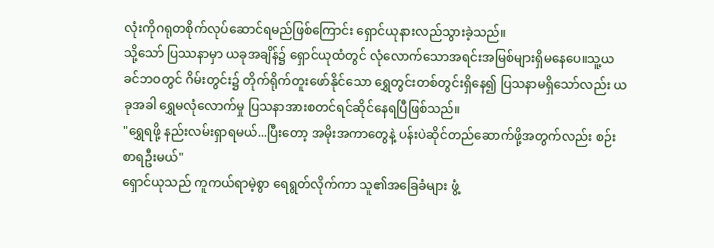လုံးကိုဂရုတစိုက်လုပ်ဆောင်ရမည်ဖြစ်ကြောင်း ရှောင်ယုနားလည်သွားခဲ့သည်။
သို့သော် ပြဿနာမှာ ယခုအချိန်၌ ရှောင်ယုထံတွင် လုံလောက်သောအရင်းအမြစ်များရှိမနေပေ။သူ့ယခင်ဘဝတွင် ဂိမ်းတွင်း၌ တိုက်ရိုက်တူးဖော်နိုင်သော ရွှေတွင်းတစ်တွင်းရှိနေ၍ ပြသနာမရှိသော်လည်း ယခုအခါ ရွှေမလုံလောက်မှု ပြသနာအားစတင်ရင်ဆိုင်နေရပြီဖြစ်သည်။
"ရွှေရဖို့ နည်းလမ်းရှာရမယ်...ပြီးတော့ အမိုးအကာတွေနဲ့ ပန်းပဲဆိုင်တည်ဆောက်ဖို့အတွက်လည်း စဉ်းစာရဦးမယ်"
ရှောင်ယုသည် ကူကယ်ရာမဲ့စွာ ရေရွတ်လိုက်ကာ သူ၏အခြေခံများ ဖွံ့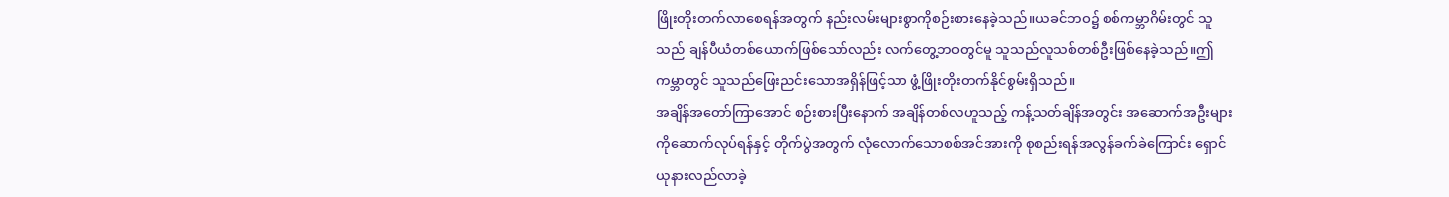ဖြိုးတိုးတက်လာစေရန်အတွက် နည်းလမ်းများစွာကိုစဉ်းစားနေခဲ့သည်။ယခင်ဘဝ၌ စစ်ကမ္ဘာဂိမ်းတွင် သူသည် ချန်ပီယံတစ်ယောက်ဖြစ်သော်လည်း လက်တွေ့ဘဝတွင်မူ သူသည်လူသစ်တစ်ဦးဖြစ်နေခဲ့သည်။ဤကမ္ဘာတွင် သူသည်ဖြေးညင်းသောအရှိန်ဖြင့်သာ ဖွံ့ဖြိုးတိုးတက်နိုင်စွမ်းရှိသည်။
အချိန်အတော်ကြာအောင် စဉ်းစားပြီးနောက် အချိန်တစ်လဟူသည့် ကန့်သတ်ချိန်အတွင်း အဆောက်အဦးများကိုဆောက်လုပ်ရန်နှင့် တိုက်ပွဲအတွက် လုံလောက်သောစစ်အင်အားကို စုစည်းရန်အလွန်ခက်ခဲကြောင်း ရှောင်ယုနားလည်လာခဲ့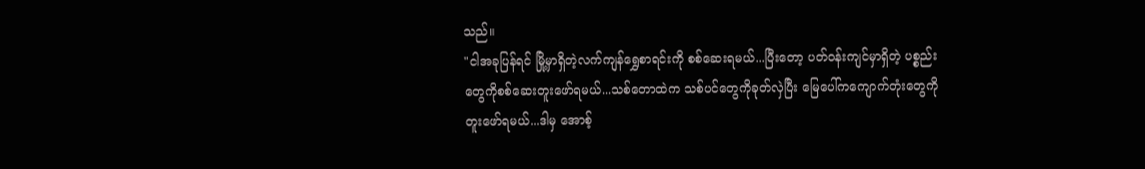သည်။
"ငါအခုပြန်ရင် မြို့မှာရှိတဲ့လက်ကျန်ရွှေစာရင်းကို စစ်ဆေးရမယ်...ပြီးတော့ ပတ်ဝန်းကျင်မှာရှိတဲ့ ပစ္စည်းတွေကိုစစ်ဆေးတူးဖော်ရမယ်...သစ်တောထဲက သစ်ပင်တွေကိုခုတ်လှဲပြီး မြေပေါ်ကကျောက်တုံးတွေကို တူးဖော်ရမယ်...ဒါမှ အောစ့်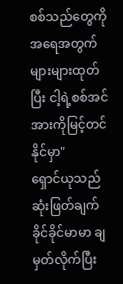စစ်သည်တွေကို အရေအတွက်များများထုတ်ပြီး ငါ့ရဲ့စစ်အင်အားကိုမြင့်တင်နိုင်မှာ"
ရှောင်ယုသည် ဆုံးဖြတ်ချက်ခိုင်ခိုင်မာမာ ချမှတ်လိုက်ပြီး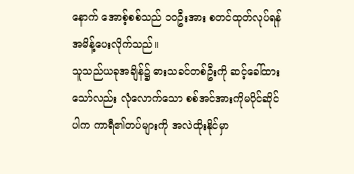နောက် အောစ့်စစ်သည် ၁၀ဦးအား စတင်ထုတ်လုပ်ရန် အမိန့်ပေးလိုက်သည်။
သူသည်ယခုအချိန်၌ ဓားသခင်တစ်ဦးကို ဆင့်ခေါ်ထားသော်လည်း လုံလောက်သော စစ်အင်အားကိုမပိုင်ဆိုင်ပါက ကာရီ၏တပ်များကို အလဲထိုးနိုင်မှာ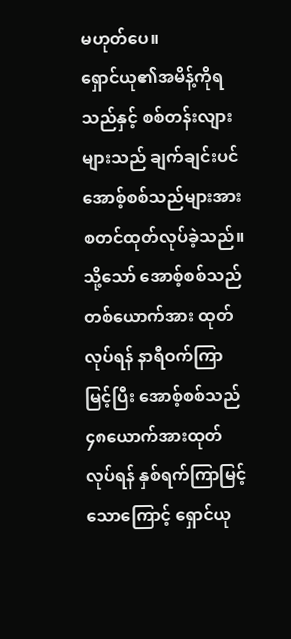မဟုတ်ပေ။
ရှောင်ယု၏အမိန့်ကိုရသည်နှင့် စစ်တန်းလျားများသည် ချက်ချင်းပင် အောစ့်စစ်သည်များအား စတင်ထုတ်လုပ်ခဲ့သည်။သို့သော် အောစ့်စစ်သည်တစ်ယောက်အား ထုတ်လုပ်ရန် နာရီဝက်ကြာမြင့်ပြီး အောစ့်စစ်သည် ၄၈ယောက်အားထုတ်လုပ်ရန် နှစ်ရက်ကြာမြင့်သောကြောင့် ရှောင်ယု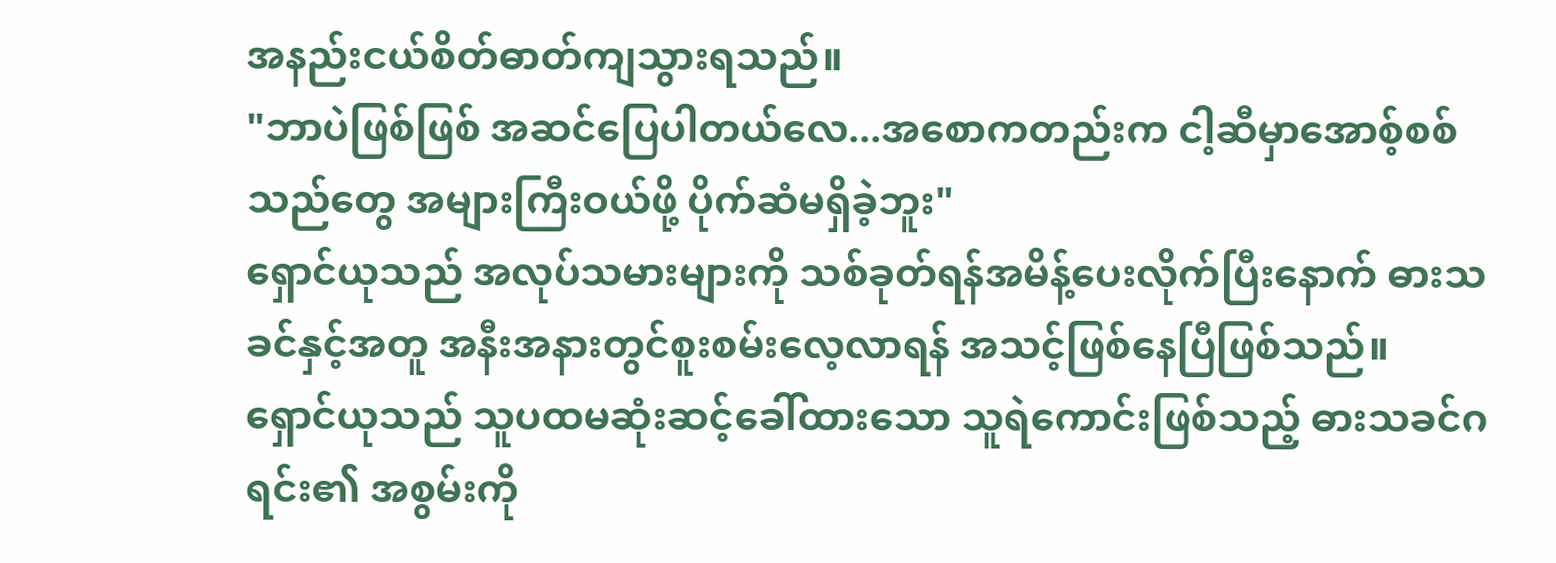အနည်းငယ်စိတ်ဓာတ်ကျသွားရသည်။
"ဘာပဲဖြစ်ဖြစ် အဆင်ပြေပါတယ်လေ...အစောကတည်းက ငါ့ဆီမှာအောစ့်စစ်သည်တွေ အများကြီးဝယ်ဖို့ ပိုက်ဆံမရှိခဲ့ဘူး"
ရှောင်ယုသည် အလုပ်သမားများကို သစ်ခုတ်ရန်အမိန့်ပေးလိုက်ပြီးနောက် ဓားသခင်နှင့်အတူ အနီးအနားတွင်စူးစမ်းလေ့လာရန် အသင့်ဖြစ်နေပြီဖြစ်သည်။
ရှောင်ယုသည် သူပထမဆုံးဆင့်ခေါ်ထားသော သူရဲကောင်းဖြစ်သည့် ဓားသခင်ဂရင်း၏ အစွမ်းကို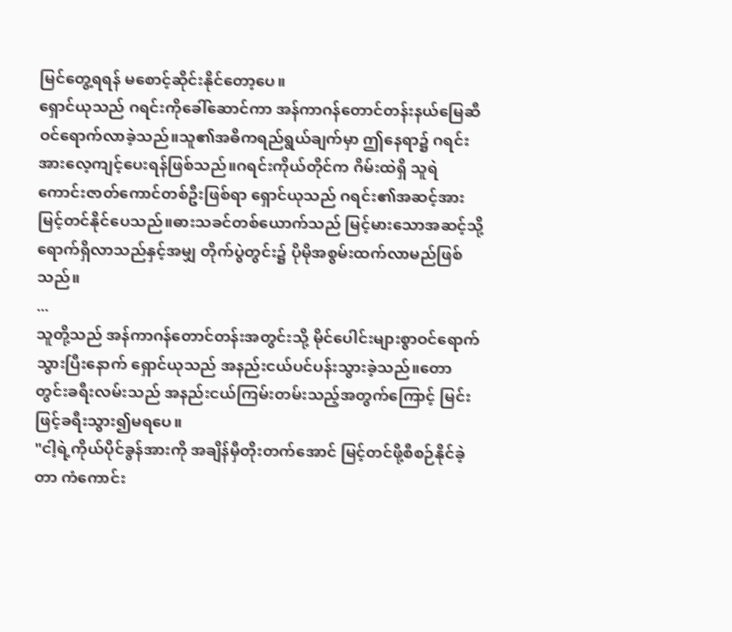မြင်တွေ့ရရန် မစောင့်ဆိုင်းနိုင်တော့ပေ။
ရှောင်ယုသည် ဂရင်းကိုခေါ်ဆောင်ကာ အန်ကာဂန်တောင်တန်းနယ်မြေဆီ ဝင်ရောက်လာခဲ့သည်။သူ၏အဓိကရည်ရွယ်ချက်မှာ ဤနေရာ၌ ဂရင်းအားလေ့ကျင့်ပေးရန်ဖြစ်သည်။ဂရင်းကိုယ်တိုင်က ဂိမ်းထဲရှိ သူရဲကောင်းဇာတ်ကောင်တစ်ဦးဖြစ်ရာ ရှောင်ယုသည် ဂရင်း၏အဆင့်အား မြင့်တင်နိုင်ပေသည်။ဓားသခင်တစ်ယောက်သည် မြင့်မားသောအဆင့်သို့ရောက်ရှိလာသည်နှင့်အမျှ တိုက်ပွဲတွင်း၌ ပိုမိုအစွမ်းထက်လာမည်ဖြစ်သည်။
...
သူတို့သည် အန်ကာဂန်တောင်တန်းအတွင်းသို့ မိုင်ပေါင်းများစွာဝင်ရောက်သွားပြီးနောက် ရှောင်ယုသည် အနည်းငယ်ပင်ပန်းသွားခဲ့သည်။တောတွင်းခရီးလမ်းသည် အနည်းငယ်ကြမ်းတမ်းသည့်အတွက်ကြောင့် မြင်းဖြင့်ခရီးသွား၍မရပေ။
"ငါ့ရဲ့ကိုယ်ပိုင်ခွန်အားကို အချိန်မှီတိုးတက်အောင် မြင့်တင်ဖို့စီစဉ်နိုင်ခဲ့တာ ကံကောင်း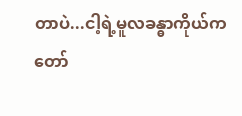တာပဲ...ငါ့ရဲ့မူလခန္ဓာကိုယ်က တော်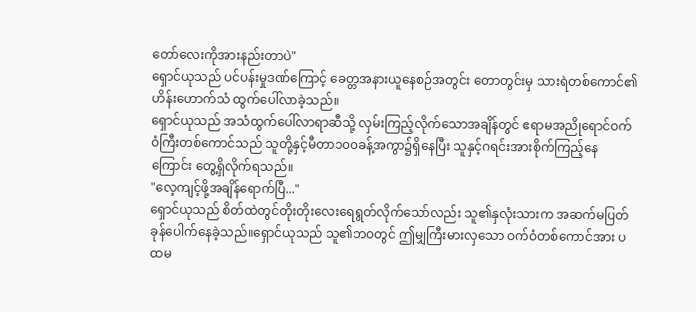တော်လေးကိုအားနည်းတာပဲ"
ရှောင်ယုသည် ပင်ပန်းမှုဒဏ်ကြောင့် ခေတ္တအနားယူနေစဉ်အတွင်း တောတွင်းမှ သားရဲတစ်ကောင်၏ဟိန်းဟောက်သံ ထွက်ပေါ်လာခဲ့သည်။
ရှောင်ယုသည် အသံထွက်ပေါ်လာရာဆီသို့ လှမ်းကြည့်လိုက်သောအချိန်တွင် ဧရာမအညိုရောင်ဝက်ဝံကြီးတစ်ကောင်သည် သူတို့နှင့်မီတာ၁၀၀ခန့်အကွာ၌ရှိနေပြီး သူနှင့်ဂရင်းအားစိုက်ကြည့်နေကြောင်း တွေ့ရှိလိုက်ရသည်။
"လေ့ကျင့်ဖို့အချိန်ရောက်ပြီ..."
ရှောင်ယုသည် စိတ်ထဲတွင်တိုးတိုးလေးရေရွတ်လိုက်သော်လည်း သူ၏နှလုံးသားက အဆက်မပြတ်ခုန်ပေါက်နေခဲ့သည်။ရှောင်ယုသည် သူ၏ဘဝတွင် ဤမျှကြီးမားလှသော ဝက်ဝံတစ်ကောင်အား ပထမ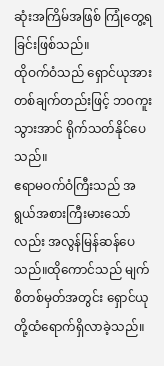ဆုံးအကြိမ်အဖြစ် ကြုံတွေ့ရခြင်းဖြစ်သည်။
ထိုဝက်ဝံသည် ရှောင်ယုအား တစ်ချက်တည်းဖြင့် ဘဝကူးသွားအာင် ရိုက်သတ်နိုင်ပေသည်။
ဧရာမဝက်ဝံကြီးသည် အရွယ်အစားကြီးမားသော်လည်း အလွန်မြန်ဆန်ပေသည်။ထိုကောင်သည် မျက်စိတစ်မှတ်အတွင်း ရှောင်ယုတို့ထံရောက်ရှိလာခဲ့သည်။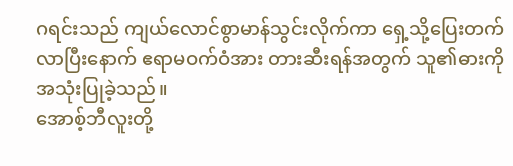ဂရင်းသည် ကျယ်လောင်စွာမာန်သွင်းလိုက်ကာ ရှေ့သို့ပြေးတက်လာပြီးနောက် ဧရာမဝက်ဝံအား တားဆီးရန်အတွက် သူ၏ဓားကိုအသုံးပြုခဲ့သည်။
အောစ့်ဘီလူးတို့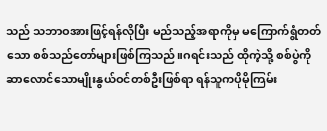သည် သဘာဝအားဖြင့်ရန်လိုပြီး မည်သည့်အရာကိုမှ မကြောက်ရွံတတ်သော စစ်သည်တော်များဖြစ်ကြသည်။ဂရင်းသည် ထိုကဲ့သို့ စစ်ပွဲကိုဆာလောင်သောမျိုးနွယ်ဝင်တစ်ဦးဖြစ်ရာ ရန်သူကပိုမိုကြမ်း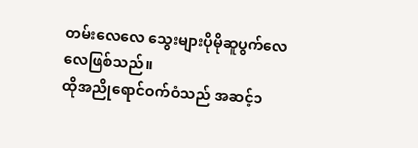တမ်းလေလေ သွေးများပိုမိုဆူပွက်လေလေဖြစ်သည်။
ထိုအညိုရောင်ဝက်ဝံသည် အဆင့်၁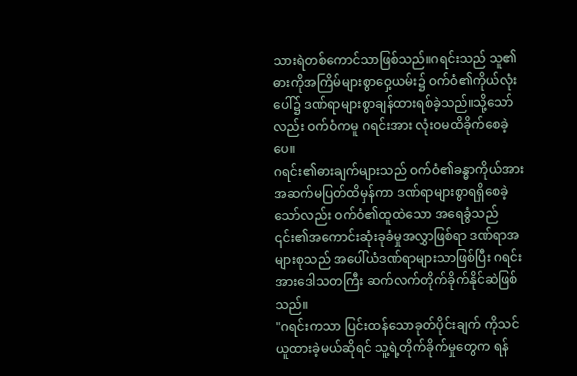သားရဲတစ်ကောင်သာဖြစ်သည်။ဂရင်းသည် သူ၏ဓားကိုအကြိမ်များစွာဝှေ့ယမ်း၌ ဝက်ဝံ၏ကိုယ်လုံးပေါ်၌ ဒဏ်ရာများစွာချန်ထားရစ်ခဲ့သည်။သို့သော်လည်း ဝက်ဝံကမူ ဂရင်းအား လုံးဝမထိခိုက်စေခဲ့ပေ။
ဂရင်း၏ဓားချက်များသည် ဝက်ဝံ၏ခန္ဓာကိုယ်အား အဆက်မပြတ်ထိမှန်ကာ ဒဏ်ရာများစွာရရှိစေခဲ့သော်လည်း ဝက်ဝံ၏ထူထဲသော အရေခွံသည် ၎င်း၏အကောင်းဆုံးခုခံမှုအလွှာဖြစ်ရာ ဒဏ်ရာအများစုသည် အပေါ်ယံဒဏ်ရာများသာဖြစ်ပြီး ဂရင်းအားဒေါသတကြီး ဆက်လက်တိုက်ခိုက်နိုင်ဆဲဖြစ်သည်။
"ဂရင်းကသာ ပြင်းထန်သောခုတ်ပိုင်းချက် ကိုသင်ယူထားခဲ့မယ်ဆိုရင် သူ့ရဲ့တိုက်ခိုက်မှုတွေက ရန်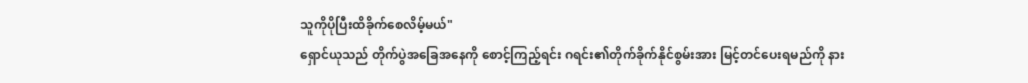သူကိုပိုပြီးထိခိုက်စေလိမ့်မယ်"
ရှောင်ယုသည် တိုက်ပွဲအခြေအနေကို စောင့်ကြည့်ရင်း ဂရင်း၏တိုက်ခိုက်နိုင်စွမ်းအား မြင့်တင်ပေးရမည်ကို နား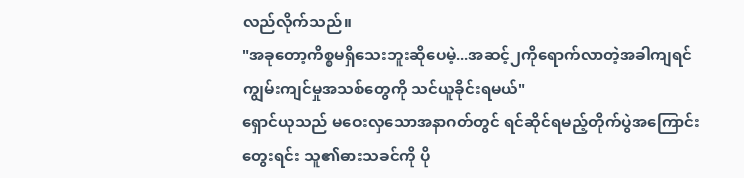လည်လိုက်သည်။
"အခုတော့ကိစ္စမရှိသေးဘူးဆိုပေမဲ့...အဆင့်၂ကိုရောက်လာတဲ့အခါကျရင် ကျွမ်းကျင်မှုအသစ်တွေကို သင်ယူခိုင်းရမယ်"
ရှောင်ယုသည် မဝေးလှသောအနာဂတ်တွင် ရင်ဆိုင်ရမည့်တိုက်ပွဲအကြောင်းတွေးရင်း သူ၏ဓားသခင်ကို ပို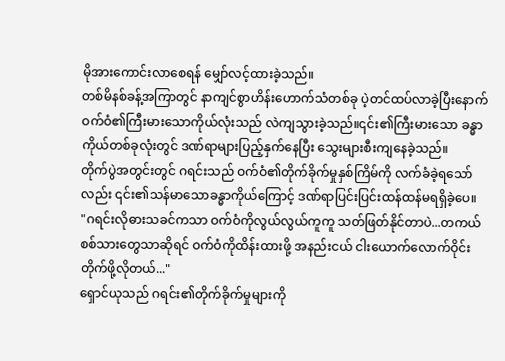မိုအားကောင်းလာစေရန် မျှော်လင့်ထားခဲ့သည်။
တစ်မိနစ်ခန့်အကြာတွင် နာကျင်စွာဟိန်းဟောက်သံတစ်ခု ပဲ့တင်ထပ်လာခဲ့ပြီးနောက် ဝက်ဝံ၏ကြီးမားသောကိုယ်လုံးသည် လဲကျသွားခဲ့သည်။၎င်း၏ကြီးမားသော ခန္ဓာကိုယ်တစ်ခုလုံးတွင် ဒဏ်ရာများပြည့်နှက်နေပြီး သွေးများစီးကျနေခဲ့သည်။
တိုက်ပွဲအတွင်းတွင် ဂရင်းသည် ဝက်ဝံ၏တိုက်ခိုက်မှုနှစ်ကြိမ်ကို လက်ခံခဲ့ရသော်လည်း ၎င်း၏သန်မာသောခန္ဓာကိုယ်ကြောင့် ဒဏ်ရာပြင်းပြင်းထန်ထန်မရရှိခဲ့ပေ။
"ဂရင်းလိုဓားသခင်ကသာ ဝက်ဝံကိုလွယ်လွယ်ကူကူ သတ်ဖြတ်နိုင်တာပဲ...တကယ် စစ်သားတွေသာဆိုရင် ဝက်ဝံကိုထိန်းထားဖို့ အနည်းငယ် ငါးယောက်လောက်ဝိုင်းတိုက်ဖို့လိုတယ်..."
ရှောင်ယုသည် ဂရင်း၏တိုက်ခိုက်မှုများကို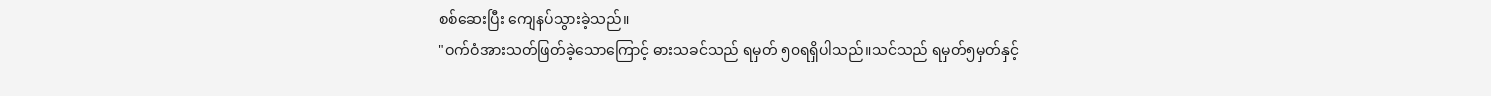စစ်ဆေးပြီး ကျေနပ်သွားခဲ့သည်။
"ဝက်ဝံအားသတ်ဖြတ်ခဲ့သောကြောင့် ဓားသခင်သည် ရမှတ် ၅၀ရရှိပါသည်။သင်သည် ရမှတ်၅မှတ်နှင့်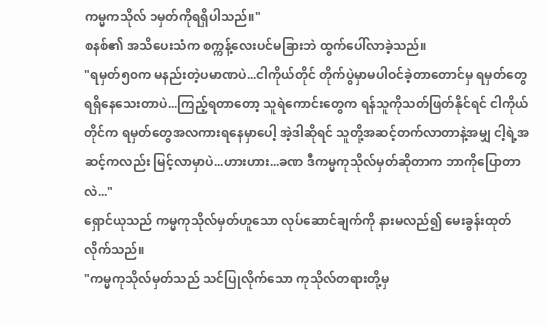ကမ္မကသိုလ် ၁မှတ်ကိုရရှိပါသည်။"
စနစ်၏ အသိပေးသံက စက္ကန့်လေးပင်မခြားဘဲ ထွက်ပေါ်လာခဲ့သည်။
"ရမှတ်၅၀က မနည်းတဲ့ပမာဏပဲ...ငါကိုယ်တိုင် တိုက်ပွဲမှာမပါဝင်ခဲ့တာတောင်မှ ရမှတ်တွေရရှိနေသေးတာပဲ...ကြည့်ရတာတော့ သူရဲကောင်းတွေက ရန်သူကိုသတ်ဖြတ်နိုင်ရင် ငါကိုယ်တိုင်က ရမှတ်တွေအလကားရနေမှာပေါ့ အဲ့ဒါဆိုရင် သူတို့အဆင့်တက်လာတာနဲ့အမျှ ငါ့ရဲ့အဆင့်ကလည်း မြင့်လာမှာပဲ...ဟားဟား...ခဏ ဒီကမ္မကုသိုလ်မှတ်ဆိုတာက ဘာကိုပြောတာလဲ..."
ရှောင်ယုသည် ကမ္မကုသိုလ်မှတ်ဟူသော လုပ်ဆောင်ချက်ကို နားမလည်၍ မေးခွန်းထုတ်လိုက်သည်။
"ကမ္မကုသိုလ်မှတ်သည် သင်ပြုလိုက်သော ကုသိုလ်တရားတို့မှ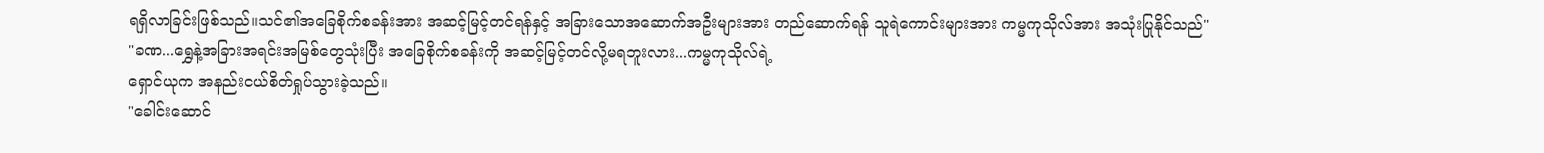ရရှိလာခြင်းဖြစ်သည်။သင်၏အခြေစိုက်စခန်းအား အဆင့်မြင့်တင်ရန်နှင့် အခြားသောအဆောက်အဦးများအား တည်ဆောက်ရန် သူရဲကောင်းများအား ကမ္မကုသိုလ်အား အသုံးပြုနိုင်သည်"
"ခဏ...ရွှေနဲ့အခြားအရင်းအမြစ်တွေသုံးပြီး အခြေစိုက်စခန်းကို အဆင့်မြင့်တင်လို့မရဘူးလား...ကမ္မကုသိုလ်ရဲ့
ရှောင်ယုက အနည်းငယ်စိတ်ရှုပ်သွားခဲ့သည်။
"ခေါင်းဆောင်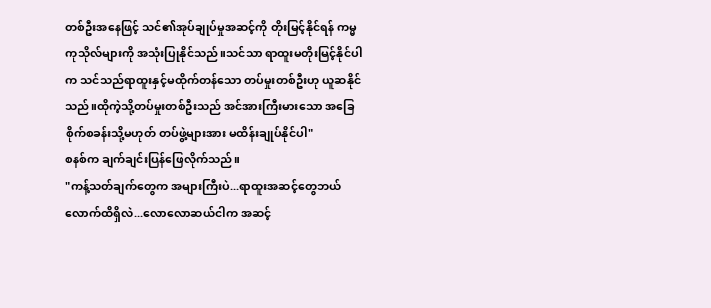တစ်ဦးအနေဖြင့် သင်၏အုပ်ချုပ်မှုအဆင့်ကို တိုးမြင့်နိုင်ရန် ကမ္မကုသိုလ်များကို အသုံးပြုနိုင်သည်။သင်သာ ရာထူးမတိုးမြင့်နိုင်ပါက သင်သည်ရာထူးနှင့်မထိုက်တန်သော တပ်မှုးတစ်ဦးဟု ယူဆနိုင်သည်။ထိုကဲ့သို့တပ်မှုးတစ်ဦးသည် အင်အားကြီးမားသော အခြေစိုက်စခန်းသို့မဟုတ် တပ်ဖွဲ့များအား မထိန်းချုပ်နိုင်ပါ"
စနစ်က ချက်ချင်းပြန်ဖြေလိုက်သည်။
"ကန့်သတ်ချက်တွေက အများကြီးပဲ...ရာထူးအဆင့်တွေဘယ်လောက်ထိရှိလဲ...လောလောဆယ်ငါက အဆင့်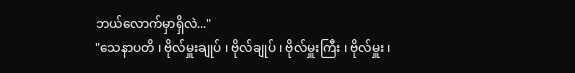ဘယ်လောက်မှာရှိလဲ..."
"သေနာပတိ ၊ ဗိုလ်မှူးချုပ် ၊ ဗိုလ်ချုပ် ၊ ဗိုလ်မှူးကြီး ၊ ဗိုလ်မှူး ၊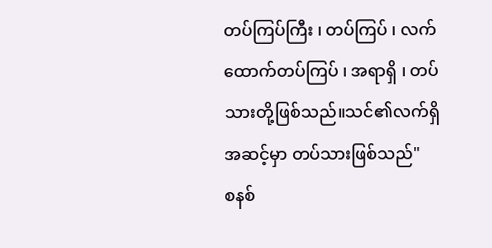တပ်ကြပ်ကြီး ၊ တပ်ကြပ် ၊ လက်ထောက်တပ်ကြပ် ၊ အရာရှိ ၊ တပ်သားတို့ဖြစ်သည်။သင်၏လက်ရှိအဆင့်မှာ တပ်သားဖြစ်သည်"
စနစ်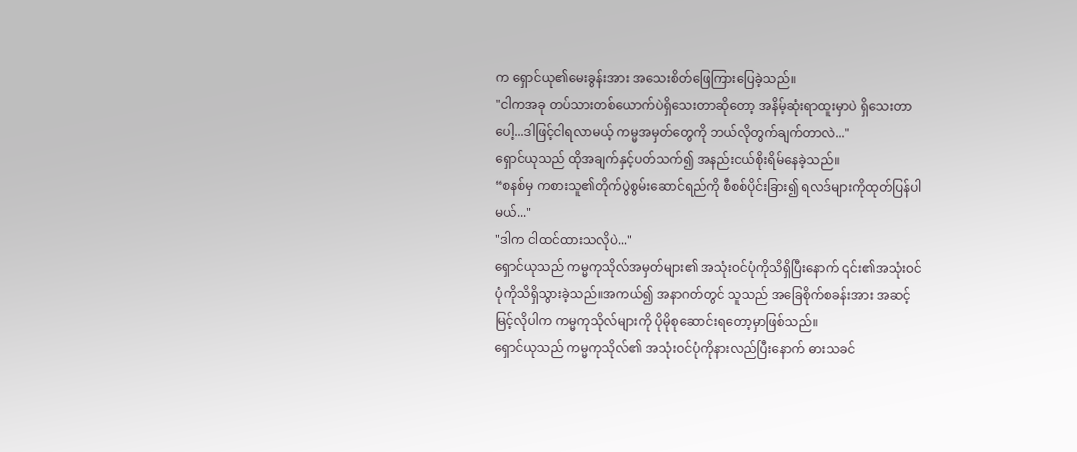က ရှောင်ယု၏မေးခွန်းအား အသေးစိတ်ဖြေကြားပြေခဲ့သည်။
"ငါကအခု တပ်သားတစ်ယောက်ပဲရှိသေးတာဆိုတော့ အနိမ့်ဆုံးရာထူးမှာပဲ ရှိသေးတာပေါ့...ဒါဖြင့်ငါရလာမယ့် ကမ္မအမှတ်တွေကို ဘယ်လိုတွက်ချက်တာလဲ..."
ရှောင်ယုသည် ထိုအချက်နှင့်ပတ်သက်၍ အနည်းငယ်စိုးရိမ်နေခဲ့သည်။
“စနစ်မှ ကစားသူ၏တိုက်ပွဲစွမ်းဆောင်ရည်ကို စီစစ်ပိုင်းခြား၍ ရလဒ်များကိုထုတ်ပြန်ပါမယ်..."
"ဒါက ငါထင်ထားသလိုပဲ..."
ရှောင်ယုသည် ကမ္မကုသိုလ်အမှတ်များ၏ အသုံးဝင်ပုံကိုသိရှိပြီးနောက် ၎င်း၏အသုံးဝင်ပုံကိုသိရှိသွားခဲ့သည်။အကယ်၍ အနာဂတ်တွင် သူသည် အခြေစိုက်စခန်းအား အဆင့်မြင့်လိုပါက ကမ္မကုသိုလ်များကို ပိုမိုစုဆောင်းရတော့မှာဖြစ်သည်။
ရှောင်ယုသည် ကမ္မကုသိုလ်၏ အသုံးဝင်ပုံကိုနားလည်ပြီးနောက် ဓားသခင်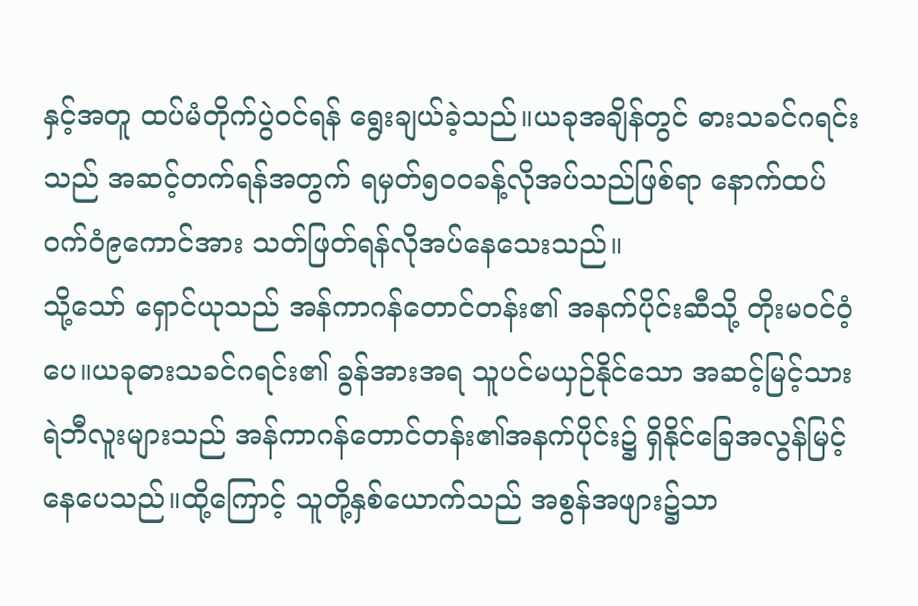နှင့်အတူ ထပ်မံတိုက်ပွဲဝင်ရန် ရွေးချယ်ခဲ့သည်။ယခုအချိန်တွင် ဓားသခင်ဂရင်းသည် အဆင့်တက်ရန်အတွက် ရမှတ်၅၀၀ခန့်လိုအပ်သည်ဖြစ်ရာ နောက်ထပ်ဝက်ဝံ၉ကောင်အား သတ်ဖြတ်ရန်လိုအပ်နေသေးသည်။
သို့သော် ရှောင်ယုသည် အန်ကာဂန်တောင်တန်း၏ အနက်ပိုင်းဆီသို့ တိုးမဝင်ဝံ့ပေ။ယခုဓားသခင်ဂရင်း၏ ခွန်အားအရ သူပင်မယှဉ်နိုင်သော အဆင့်မြင့်သားရဲဘီလူးများသည် အန်ကာဂန်တောင်တန်း၏အနက်ပိုင်း၌ ရှိနိုင်ခြေအလွန်မြင့်နေပေသည်။ထို့ကြောင့် သူတို့နှစ်ယောက်သည် အစွန်အဖျား၌သာ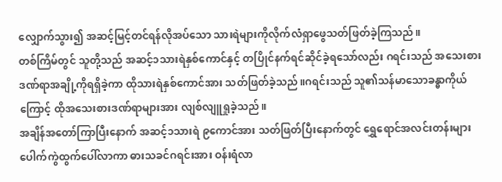လျှောက်သွား၍ အဆင့်မြင့်တင်ရန်လိုအပ်သော သားရဲများကိုလိုက်လံရှာဖွေသတ်ဖြတ်ခဲ့ကြသည်။
တစ်ကြိမ်တွင် သူတို့သည် အဆင့်၁သားရဲနှစ်ကောင်နှင့် တပြိုင်နက်ရင်ဆိုင်ခဲ့ရသော်လည်း ဂရင်းသည် အသေးစားဒဏ်ရာအချို့ကိုရရှိခဲ့ကာ ထိုသားရဲနှစ်ကောင်အား သတ်ဖြတ်ခဲ့သည်။ဂရင်းသည် သူ၏သန်မာသောခန္ဓာကိုယ်ကြောင့် ထိုအသေးစားဒဏ်ရာများအား လျစ်လျူရှုခဲ့သည်။
အချိန်အတော်ကြာပြီးနောက် အဆင့်၁သားရဲ ၉ကောင်အား သတ်ဖြတ်ပြီးနောက်တွင် ရွှေရောင်အလင်းတန်းများ ပေါက်ကွဲထွက်ပေါ်လာကာ ဓားသခင်ဂရင်းအား ဝန်းရံလာ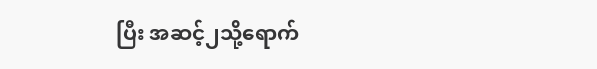ပြီး အဆင့်၂သို့ရောက်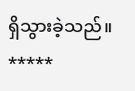ရှိသွားခဲ့သည်။
*****